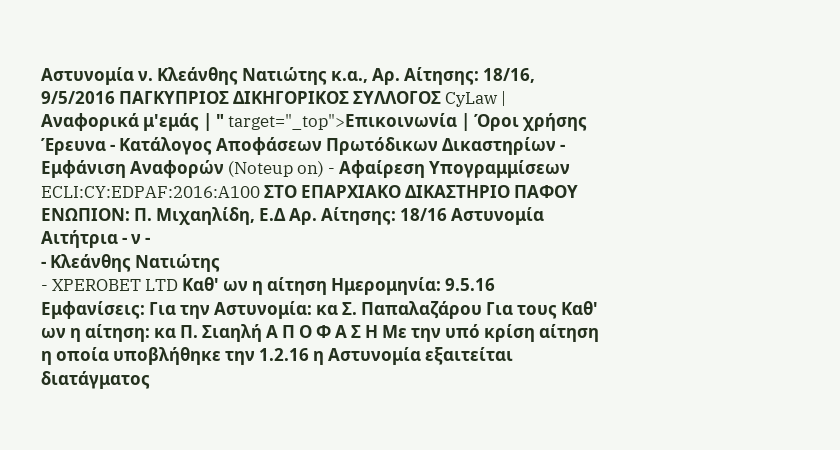Αστυνομία ν. Κλεάνθης Νατιώτης κ.α., Αρ. Αίτησης: 18/16, 9/5/2016 ΠΑΓΚΥΠΡΙΟΣ ΔΙΚΗΓΟΡΙΚΟΣ ΣΥΛΛΟΓΟΣ CyLaw | Αναφορικά μ'εμάς | " target="_top">Επικοινωνία | Όροι χρήσης Έρευνα - Κατάλογος Αποφάσεων Πρωτόδικων Δικαστηρίων - Εμφάνιση Αναφορών (Noteup on) - Αφαίρεση Υπογραμμίσεων ECLI:CY:EDPAF:2016:A100 ΣΤΟ ΕΠΑΡΧΙΑΚΟ ΔΙΚΑΣΤΗΡΙΟ ΠΑΦΟΥ ΕΝΩΠΙΟΝ: Π. Μιχαηλίδη, Ε.Δ Αρ. Αίτησης: 18/16 Αστυνομία Αιτήτρια - ν -
- Κλεάνθης Νατιώτης
- XPEROBET LTD Καθ' ων η αίτηση Ημερομηνία: 9.5.16 Εμφανίσεις: Για την Αστυνομία: κα Σ. Παπαλαζάρου Για τους Καθ' ων η αίτηση: κα Π. Σιαηλή Α Π Ο Φ Α Σ Η Με την υπό κρίση αίτηση η οποία υποβλήθηκε την 1.2.16 η Αστυνομία εξαιτείται διατάγματος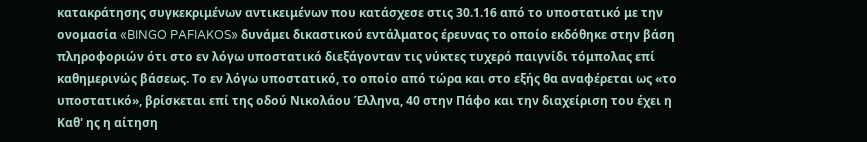κατακράτησης συγκεκριμένων αντικειμένων που κατάσχεσε στις 30.1.16 από το υποστατικό με την ονομασία «BINGO PAFIAKOS» δυνάμει δικαστικού εντάλματος έρευνας το οποίο εκδόθηκε στην βάση πληροφοριών ότι στο εν λόγω υποστατικό διεξάγονταν τις νύκτες τυχερό παιγνίδι τόμπολας επί καθημερινώς βάσεως. Το εν λόγω υποστατικό, το οποίο από τώρα και στο εξής θα αναφέρεται ως «το υποστατικό», βρίσκεται επί της οδού Νικολάου Έλληνα, 40 στην Πάφο και την διαχείριση του έχει η Καθ' ης η αίτηση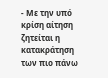- Με την υπό κρίση αίτηση ζητείται η κατακράτηση των πιο πάνω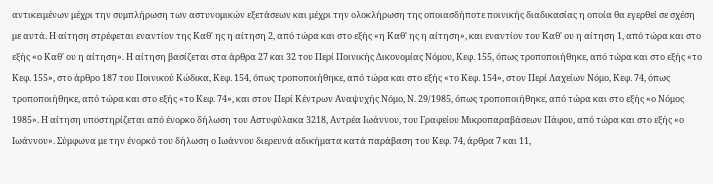αντικειμένων μέχρι την συμπλήρωση των αστυνομικών εξετάσεων και μέχρι την ολοκλήρωση της οποιασδήποτε ποινικής διαδικασίας η οποία θα εγερθεί σε σχέση με αυτά. Η αίτηση στρέφεται εναντίον της Καθ' ης η αίτηση 2, από τώρα και στο εξής «η Καθ' ης η αίτηση», και εναντίον του Καθ' ου η αίτηση 1, από τώρα και στο εξής «ο Καθ' ου η αίτηση». Η αίτηση βασίζεται στα άρθρα 27 και 32 του Περί Ποινικής Δικονομίας Νόμου, Κεφ. 155, όπως τροποποιήθηκε, από τώρα και στο εξής «το Κεφ. 155», στο άρθρο 187 του Ποινικού Κώδικα, Κεφ. 154, όπως τροποποιήθηκε, από τώρα και στο εξής «το Κεφ. 154», στον Περί Λαχείων Νόμο, Κεφ. 74, όπως τροποποιήθηκε, από τώρα και στο εξής «το Κεφ. 74», και στον Περί Κέντρων Αναψυχής Νόμο, Ν. 29/1985, όπως τροποποιήθηκε, από τώρα και στο εξής «ο Νόμος 1985». Η αίτηση υποστηρίζεται από ένορκο δήλωση του Αστυφύλακα 3218, Αντρέα Ιωάννου, του Γραφείου Μικροπαραβάσεων Πάφου, από τώρα και στο εξής «ο Ιωάννου». Σύμφωνα με την ένορκό του δήλωση ο Ιωάννου διερευνά αδικήματα κατά παράβαση του Κεφ. 74, άρθρα 7 και 11,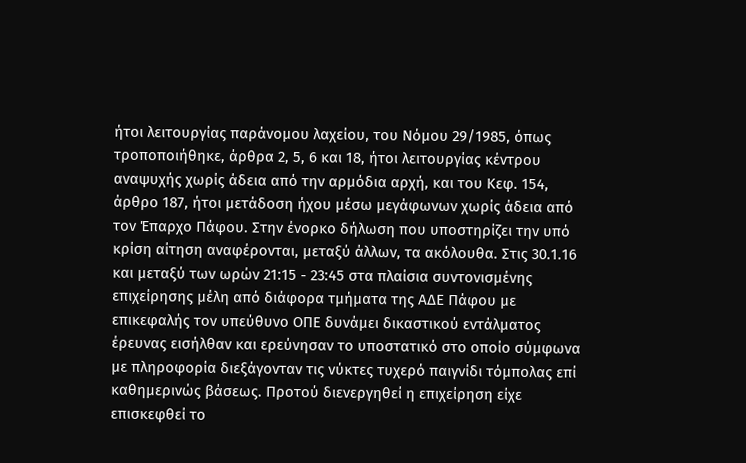ήτοι λειτουργίας παράνομου λαχείου, του Νόμου 29/1985, όπως τροποποιήθηκε, άρθρα 2, 5, 6 και 18, ήτοι λειτουργίας κέντρου αναψυχής χωρίς άδεια από την αρμόδια αρχή, και του Κεφ. 154, άρθρο 187, ήτοι μετάδοση ήχου μέσω μεγάφωνων χωρίς άδεια από τον Έπαρχο Πάφου. Στην ένορκο δήλωση που υποστηρίζει την υπό κρίση αίτηση αναφέρονται, μεταξύ άλλων, τα ακόλουθα. Στις 30.1.16 και μεταξύ των ωρών 21:15 - 23:45 στα πλαίσια συντονισμένης επιχείρησης μέλη από διάφορα τμήματα της ΑΔΕ Πάφου με επικεφαλής τον υπεύθυνο ΟΠΕ δυνάμει δικαστικού εντάλματος έρευνας εισήλθαν και ερεύνησαν το υποστατικό στο οποίο σύμφωνα με πληροφορία διεξάγονταν τις νύκτες τυχερό παιγνίδι τόμπολας επί καθημερινώς βάσεως. Προτού διενεργηθεί η επιχείρηση είχε επισκεφθεί το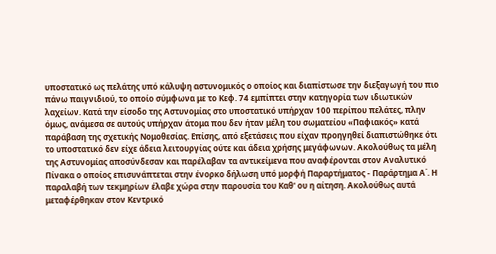υποστατικό ως πελάτης υπό κάλυψη αστυνομικός ο οποίος και διαπίστωσε την διεξαγωγή του πιο πάνω παιγνιδιού, το οποίο σύμφωνα με το Κεφ. 74 εμπίπτει στην κατηγορία των ιδιωτικών λαχείων. Κατά την είσοδο της Αστυνομίας στο υποστατικό υπήρχαν 100 περίπου πελάτες, πλην όμως, ανάμεσα σε αυτούς υπήρχαν άτομα που δεν ήταν μέλη του σωματείου «Παφιακός» κατά παράβαση της σχετικής Νομοθεσίας. Επίσης, από εξετάσεις που είχαν προηγηθεί διαπιστώθηκε ότι το υποστατικό δεν είχε άδεια λειτουργίας ούτε και άδεια χρήσης μεγάφωνων. Ακολούθως τα μέλη της Αστυνομίας αποσύνδεσαν και παρέλαβαν τα αντικείμενα που αναφέρονται στον Αναλυτικό Πίνακα ο οποίος επισυνάπτεται στην ένορκο δήλωση υπό μορφή Παραρτήματος - Παράρτημα Α΄. Η παραλαβή των τεκμηρίων έλαβε χώρα στην παρουσία του Καθ' ου η αίτηση. Ακολούθως αυτά μεταφέρθηκαν στον Κεντρικό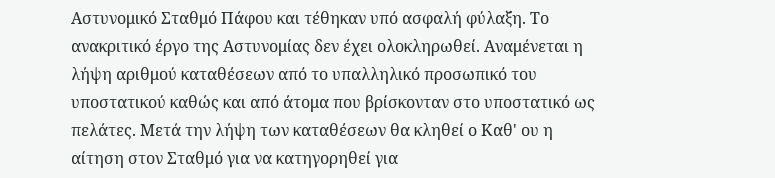Αστυνομικό Σταθμό Πάφου και τέθηκαν υπό ασφαλή φύλαξη. Το ανακριτικό έργο της Αστυνομίας δεν έχει ολοκληρωθεί. Αναμένεται η λήψη αριθμού καταθέσεων από το υπαλληλικό προσωπικό του υποστατικού καθώς και από άτομα που βρίσκονταν στο υποστατικό ως πελάτες. Μετά την λήψη των καταθέσεων θα κληθεί ο Καθ' ου η αίτηση στον Σταθμό για να κατηγορηθεί για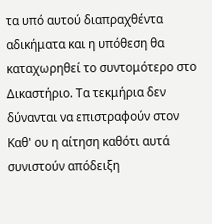τα υπό αυτού διαπραχθέντα αδικήματα και η υπόθεση θα καταχωρηθεί το συντομότερο στο Δικαστήριο. Τα τεκμήρια δεν δύνανται να επιστραφούν στον Καθ' ου η αίτηση καθότι αυτά συνιστούν απόδειξη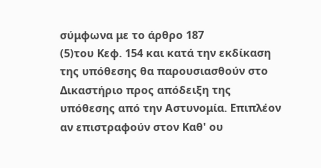σύμφωνα με το άρθρο 187
(5)του Κεφ. 154 και κατά την εκδίκαση της υπόθεσης θα παρουσιασθούν στο Δικαστήριο προς απόδειξη της υπόθεσης από την Αστυνομία. Επιπλέον αν επιστραφούν στον Καθ' ου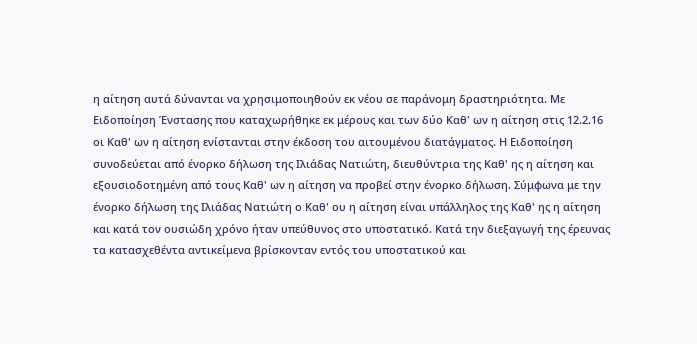η αίτηση αυτά δύνανται να χρησιμοποιηθούν εκ νέου σε παράνομη δραστηριότητα. Με Ειδοποίηση Ένστασης που καταχωρήθηκε εκ μέρους και των δύο Καθ' ων η αίτηση στις 12.2.16 οι Καθ' ων η αίτηση ενίστανται στην έκδοση του αιτουμένου διατάγματος. Η Ειδοποίηση συνοδεύεται από ένορκο δήλωση της Ιλιάδας Νατιώτη, διευθύντρια της Καθ' ης η αίτηση και εξουσιοδοτημένη από τους Καθ' ων η αίτηση να προβεί στην ένορκο δήλωση. Σύμφωνα με την ένορκο δήλωση της Ιλιάδας Νατιώτη ο Καθ' ου η αίτηση είναι υπάλληλος της Καθ' ης η αίτηση και κατά τον ουσιώδη χρόνο ήταν υπεύθυνος στο υποστατικό. Κατά την διεξαγωγή της έρευνας τα κατασχεθέντα αντικείμενα βρίσκονταν εντός του υποστατικού και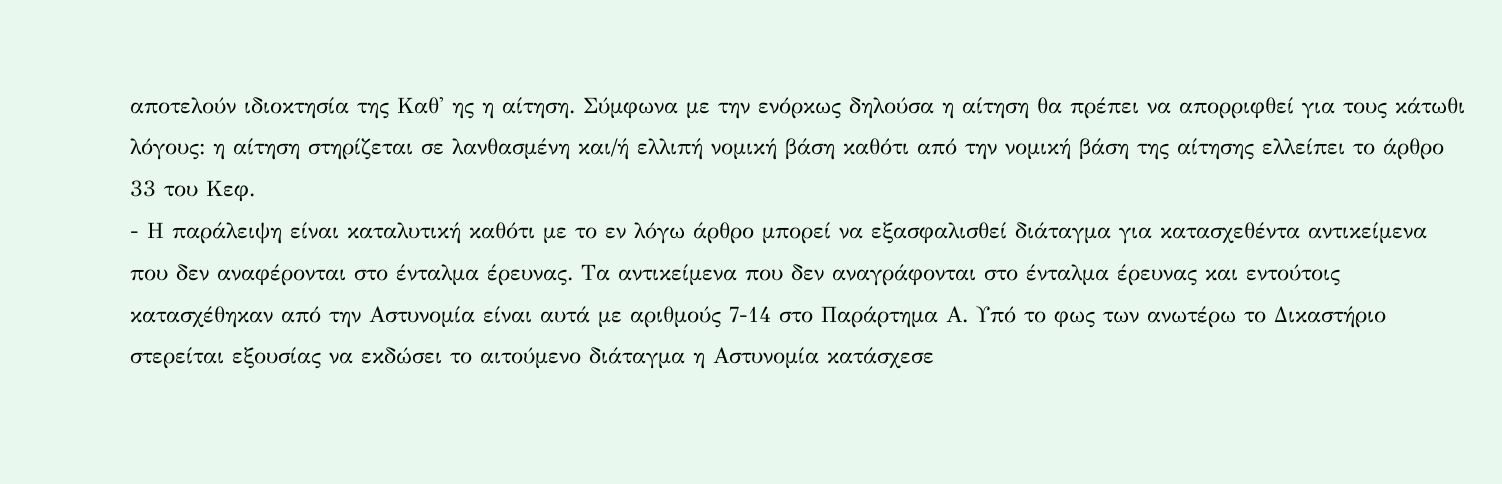αποτελούν ιδιοκτησία της Καθ' ης η αίτηση. Σύμφωνα με την ενόρκως δηλούσα η αίτηση θα πρέπει να απορριφθεί για τους κάτωθι λόγους: η αίτηση στηρίζεται σε λανθασμένη και/ή ελλιπή νομική βάση καθότι από την νομική βάση της αίτησης ελλείπει το άρθρο 33 του Κεφ.
- Η παράλειψη είναι καταλυτική καθότι με το εν λόγω άρθρο μπορεί να εξασφαλισθεί διάταγμα για κατασχεθέντα αντικείμενα που δεν αναφέρονται στο ένταλμα έρευνας. Τα αντικείμενα που δεν αναγράφονται στο ένταλμα έρευνας και εντούτοις κατασχέθηκαν από την Αστυνομία είναι αυτά με αριθμούς 7-14 στο Παράρτημα Α. Υπό το φως των ανωτέρω το Δικαστήριο στερείται εξουσίας να εκδώσει το αιτούμενο διάταγμα η Αστυνομία κατάσχεσε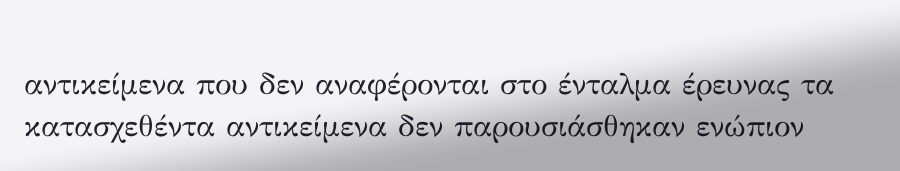αντικείμενα που δεν αναφέρονται στο ένταλμα έρευνας τα κατασχεθέντα αντικείμενα δεν παρουσιάσθηκαν ενώπιον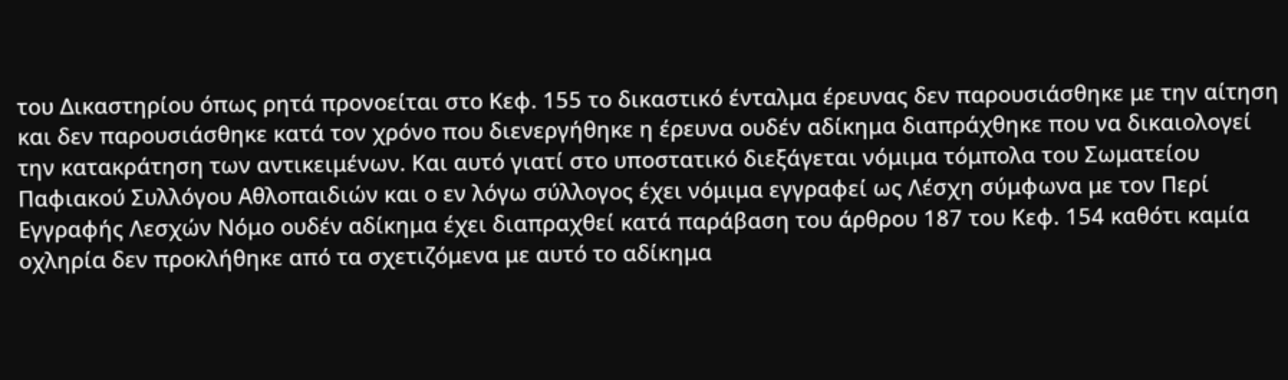του Δικαστηρίου όπως ρητά προνοείται στο Κεφ. 155 το δικαστικό ένταλμα έρευνας δεν παρουσιάσθηκε με την αίτηση και δεν παρουσιάσθηκε κατά τον χρόνο που διενεργήθηκε η έρευνα ουδέν αδίκημα διαπράχθηκε που να δικαιολογεί την κατακράτηση των αντικειμένων. Και αυτό γιατί στο υποστατικό διεξάγεται νόμιμα τόμπολα του Σωματείου Παφιακού Συλλόγου Αθλοπαιδιών και ο εν λόγω σύλλογος έχει νόμιμα εγγραφεί ως Λέσχη σύμφωνα με τον Περί Εγγραφής Λεσχών Νόμο ουδέν αδίκημα έχει διαπραχθεί κατά παράβαση του άρθρου 187 του Κεφ. 154 καθότι καμία οχληρία δεν προκλήθηκε από τα σχετιζόμενα με αυτό το αδίκημα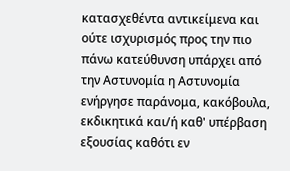κατασχεθέντα αντικείμενα και ούτε ισχυρισμός προς την πιο πάνω κατεύθυνση υπάρχει από την Αστυνομία η Αστυνομία ενήργησε παράνομα, κακόβουλα, εκδικητικά και/ή καθ' υπέρβαση εξουσίας καθότι εν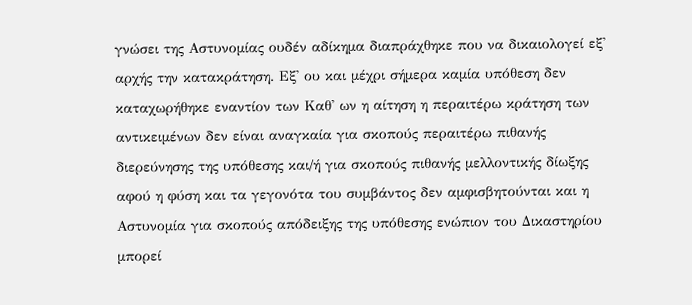γνώσει της Αστυνομίας ουδέν αδίκημα διαπράχθηκε που να δικαιολογεί εξ' αρχής την κατακράτηση. Εξ' ου και μέχρι σήμερα καμία υπόθεση δεν καταχωρήθηκε εναντίον των Καθ' ων η αίτηση η περαιτέρω κράτηση των αντικειμένων δεν είναι αναγκαία για σκοπούς περαιτέρω πιθανής διερεύνησης της υπόθεσης και/ή για σκοπούς πιθανής μελλοντικής δίωξης αφού η φύση και τα γεγονότα του συμβάντος δεν αμφισβητούνται και η Αστυνομία για σκοπούς απόδειξης της υπόθεσης ενώπιον του Δικαστηρίου μπορεί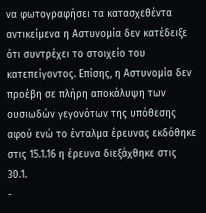να φωτογραφήσει τα κατασχεθέντα αντικείμενα η Αστυνομία δεν κατέδειξε ότι συντρέχει το στοιχείο του κατεπείγοντος. Επίσης, η Αστυνομία δεν προέβη σε πλήρη αποκάλυψη των ουσιωδών γεγονότων της υπόθεσης αφού ενώ το ένταλμα έρευνας εκδόθηκε στις 15.1.16 η έρευνα διεξάχθηκε στις 30.1.
-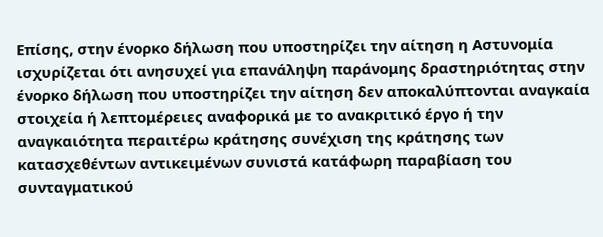Επίσης, στην ένορκο δήλωση που υποστηρίζει την αίτηση η Αστυνομία ισχυρίζεται ότι ανησυχεί για επανάληψη παράνομης δραστηριότητας στην ένορκο δήλωση που υποστηρίζει την αίτηση δεν αποκαλύπτονται αναγκαία στοιχεία ή λεπτομέρειες αναφορικά με το ανακριτικό έργο ή την αναγκαιότητα περαιτέρω κράτησης συνέχιση της κράτησης των κατασχεθέντων αντικειμένων συνιστά κατάφωρη παραβίαση του συνταγματικού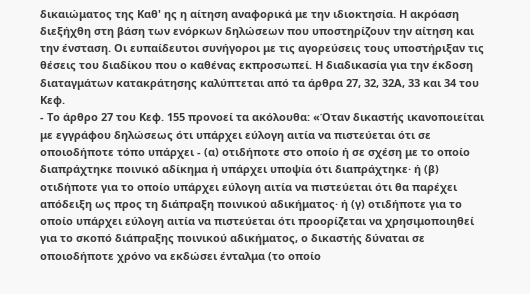δικαιώματος της Καθ' ης η αίτηση αναφορικά με την ιδιοκτησία. Η ακρόαση διεξήχθη στη βάση των ενόρκων δηλώσεων που υποστηρίζουν την αίτηση και την ένσταση. Οι ευπαίδευτοι συνήγοροι με τις αγορεύσεις τους υποστήριξαν τις θέσεις του διαδίκου που ο καθένας εκπροσωπεί. Η διαδικασία για την έκδοση διαταγμάτων κατακράτησης καλύπτεται από τα άρθρα 27, 32, 32Α, 33 και 34 του Κεφ.
- Το άρθρο 27 του Κεφ. 155 προνοεί τα ακόλουθα: «Όταν δικαστής ικανοποιείται με εγγράφου δηλώσεως ότι υπάρχει εύλογη αιτία να πιστεύεται ότι σε οποιοδήποτε τόπο υπάρχει - (α) οτιδήποτε στο οποίο ή σε σχέση με το οποίο διαπράχτηκε ποινικό αδίκημα ή υπάρχει υποψία ότι διαπράχτηκε· ή (β) οτιδήποτε για το οποίο υπάρχει εύλογη αιτία να πιστεύεται ότι θα παρέχει απόδειξη ως προς τη διάπραξη ποινικού αδικήματος· ή (γ) οτιδήποτε για το οποίο υπάρχει εύλογη αιτία να πιστεύεται ότι προορίζεται να χρησιμοποιηθεί για το σκοπό διάπραξης ποινικού αδικήματος, ο δικαστής δύναται σε οποιοδήποτε χρόνο να εκδώσει ένταλμα (το οποίο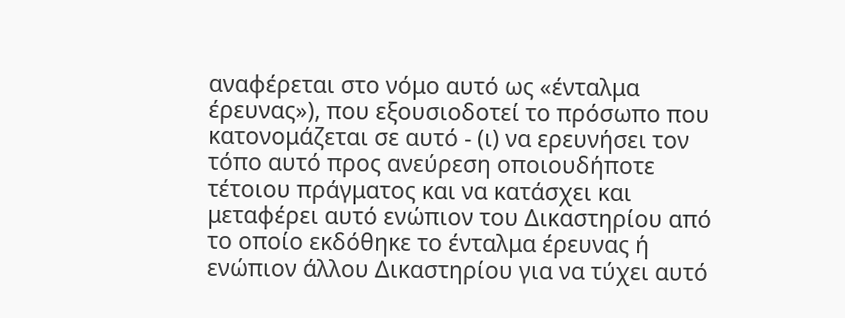αναφέρεται στο νόμο αυτό ως «ένταλμα έρευνας»), που εξουσιοδοτεί το πρόσωπο που κατονομάζεται σε αυτό - (ι) να ερευνήσει τον τόπο αυτό προς ανεύρεση οποιουδήποτε τέτοιου πράγματος και να κατάσχει και μεταφέρει αυτό ενώπιον του Δικαστηρίου από το οποίο εκδόθηκε το ένταλμα έρευνας ή ενώπιον άλλου Δικαστηρίου για να τύχει αυτό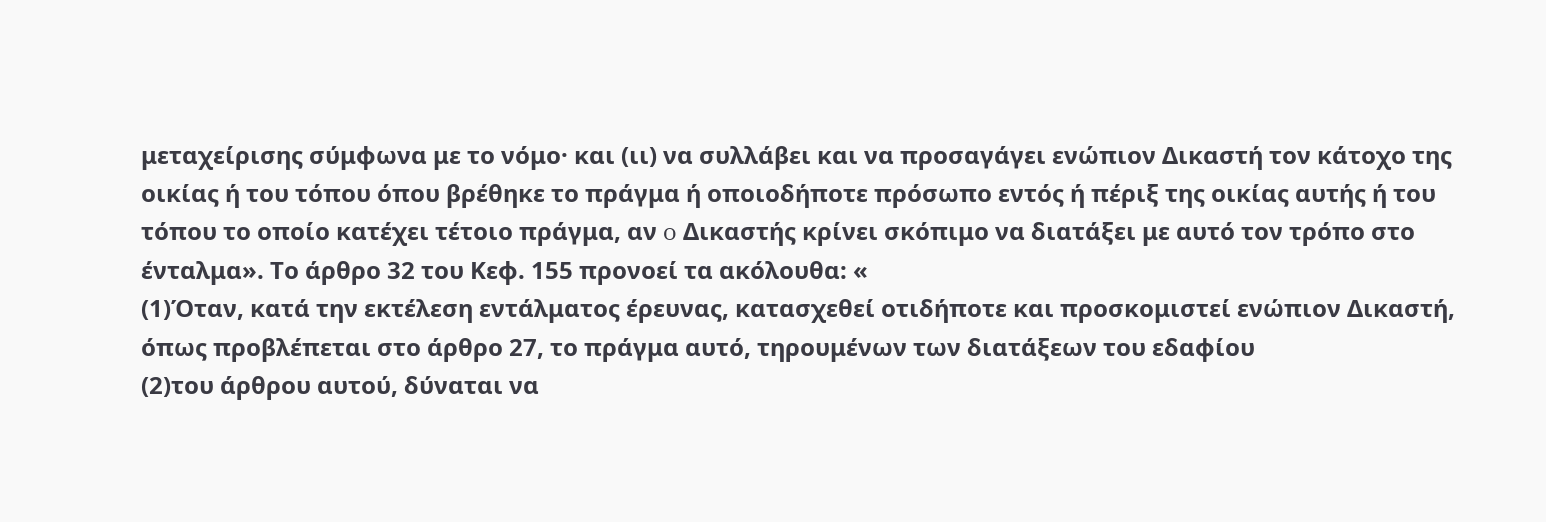μεταχείρισης σύμφωνα με το νόμο· και (ιι) να συλλάβει και να προσαγάγει ενώπιον Δικαστή τον κάτοχο της οικίας ή του τόπου όπου βρέθηκε το πράγμα ή οποιοδήποτε πρόσωπο εντός ή πέριξ της οικίας αυτής ή του τόπου το οποίο κατέχει τέτοιο πράγμα, αν o Δικαστής κρίνει σκόπιμο να διατάξει με αυτό τον τρόπο στο ένταλμα». Το άρθρο 32 του Κεφ. 155 προνοεί τα ακόλουθα: «
(1)Όταν, κατά την εκτέλεση εντάλματος έρευνας, κατασχεθεί οτιδήποτε και προσκομιστεί ενώπιον Δικαστή, όπως προβλέπεται στο άρθρο 27, το πράγμα αυτό, τηρουμένων των διατάξεων του εδαφίου
(2)του άρθρου αυτού, δύναται να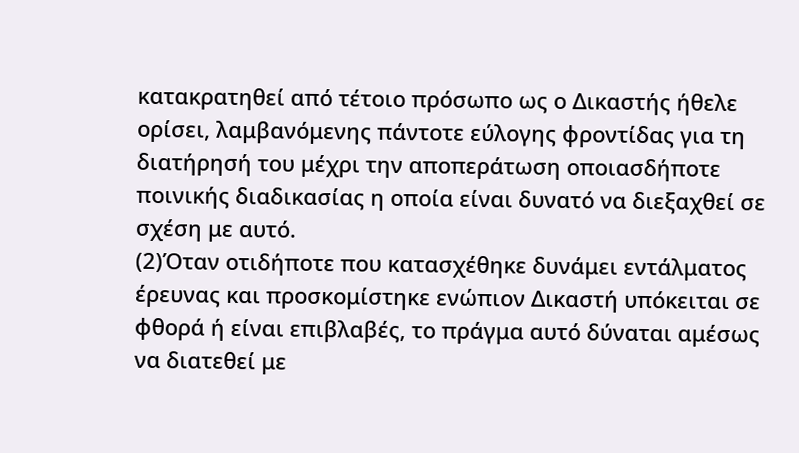κατακρατηθεί από τέτοιο πρόσωπο ως ο Δικαστής ήθελε ορίσει, λαμβανόμενης πάντοτε εύλογης φροντίδας για τη διατήρησή του μέχρι την αποπεράτωση οποιασδήποτε ποινικής διαδικασίας η οποία είναι δυνατό να διεξαχθεί σε σχέση με αυτό.
(2)Όταν οτιδήποτε που κατασχέθηκε δυνάμει εντάλματος έρευνας και προσκομίστηκε ενώπιον Δικαστή υπόκειται σε φθορά ή είναι επιβλαβές, το πράγμα αυτό δύναται αμέσως να διατεθεί με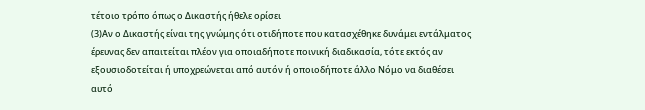τέτοιο τρόπο όπως ο Δικαστής ήθελε ορίσει
(3)Αν ο Δικαστής είναι της γνώμης ότι οτιδήποτε που κατασχέθηκε δυνάμει εντάλματος έρευνας δεν απαιτείται πλέον για οποιαδήποτε ποινική διαδικασία, τότε εκτός αν εξουσιοδοτείται ή υποχρεώνεται από αυτόν ή οποιοδήποτε άλλο Νόμο να διαθέσει αυτό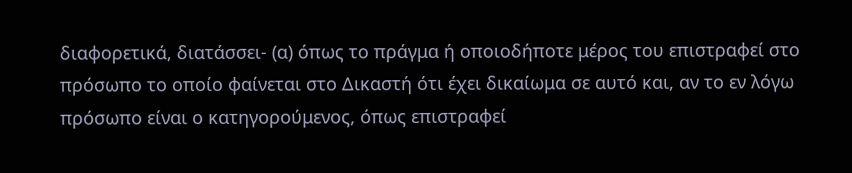διαφορετικά, διατάσσει- (α) όπως το πράγμα ή οποιοδήποτε μέρος του επιστραφεί στο πρόσωπο το οποίο φαίνεται στο Δικαστή ότι έχει δικαίωμα σε αυτό και, αν το εν λόγω πρόσωπο είναι ο κατηγορούμενος, όπως επιστραφεί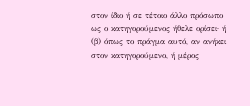στον ίδιο ή σε τέτοιο άλλο πρόσωπο ως ο κατηγορούμενος ήθελε ορίσει· ή (β) όπως το πράγμα αυτό, αν ανήκει στον κατηγορούμενο, ή μέρος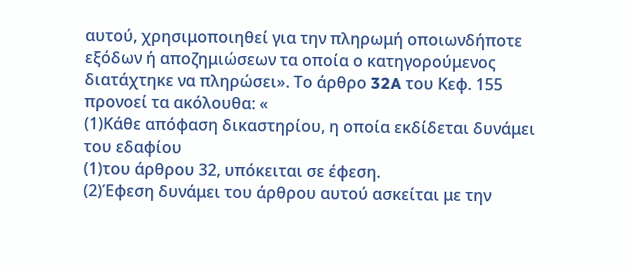αυτού, χρησιμοποιηθεί για την πληρωμή οποιωνδήποτε εξόδων ή αποζημιώσεων τα οποία ο κατηγορούμενος διατάχτηκε να πληρώσει». Το άρθρο 32A του Κεφ. 155 προνοεί τα ακόλουθα: «
(1)Κάθε απόφαση δικαστηρίου, η οποία εκδίδεται δυνάμει του εδαφίου
(1)του άρθρου 32, υπόκειται σε έφεση.
(2)Έφεση δυνάμει του άρθρου αυτού ασκείται με την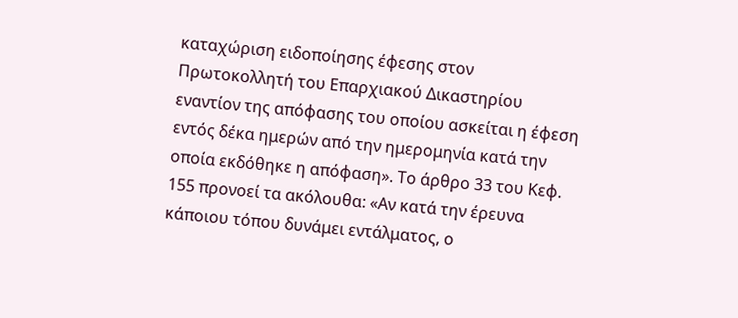καταχώριση ειδοποίησης έφεσης στον Πρωτοκολλητή του Επαρχιακού Δικαστηρίου εναντίον της απόφασης του οποίου ασκείται η έφεση εντός δέκα ημερών από την ημερομηνία κατά την οποία εκδόθηκε η απόφαση». Το άρθρο 33 του Κεφ. 155 προνοεί τα ακόλουθα: «Αν κατά την έρευνα κάποιου τόπου δυνάμει εντάλματος, ο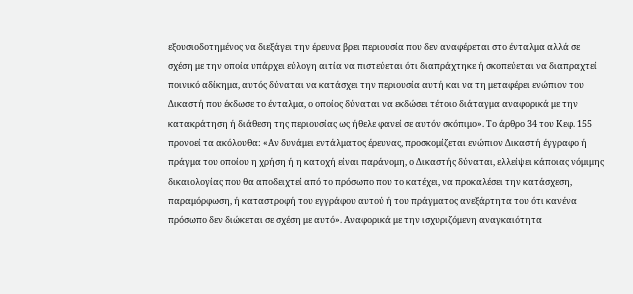εξουσιοδοτημένος να διεξάγει την έρευνα βρει περιουσία που δεν αναφέρεται στο ένταλμα αλλά σε σχέση με την οποία υπάρχει εύλογη αιτία να πιστεύεται ότι διαπράχτηκε ή σκοπεύεται να διαπραχτεί ποινικό αδίκημα, αυτός δύναται να κατάσχει την περιουσία αυτή και να τη μεταφέρει ενώπιον του Δικαστή που έκδωσε το ένταλμα, ο οποίος δύναται να εκδώσει τέτοιο διάταγμα αναφορικά με την κατακράτηση ή διάθεση της περιουσίας ως ήθελε φανεί σε αυτόν σκόπιμο». Το άρθρο 34 του Κεφ. 155 προνοεί τα ακόλουθα: «Αν δυνάμει εντάλματος έρευνας, προσκομίζεται ενώπιον Δικαστή έγγραφο ή πράγμα του οποίου η χρήση ή η κατοχή είναι παράνομη, ο Δικαστής δύναται, ελλείψει κάποιας νόμιμης δικαιολογίας που θα αποδειχτεί από το πρόσωπο που το κατέχει, να προκαλέσει την κατάσχεση, παραμόρφωση, ή καταστροφή του εγγράφου αυτού ή του πράγματος ανεξάρτητα του ότι κανένα πρόσωπο δεν διώκεται σε σχέση με αυτό». Αναφορικά με την ισχυριζόμενη αναγκαιότητα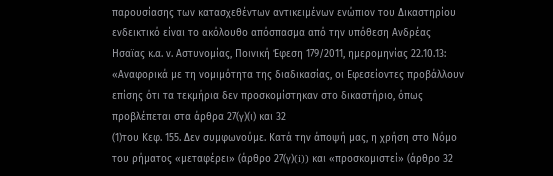παρουσίασης των κατασχεθέντων αντικειμένων ενώπιον του Δικαστηρίου ενδεικτικό είναι το ακόλουθο απόσπασμα από την υπόθεση Ανδρέας Ησαϊας κ.α. ν. Αστυνομίας, Ποινική Έφεση 179/2011, ημερομηνίας 22.10.13: «Αναφορικά με τη νομιμότητα της διαδικασίας, οι Εφεσείοντες προβάλλουν επίσης ότι τα τεκμήρια δεν προσκομίστηκαν στο δικαστήριο, όπως προβλέπεται στα άρθρα 27(γ)(ι) και 32
(1)του Κεφ. 155. Δεν συμφωνούμε. Κατά την άποψή μας, η χρήση στο Νόμο του ρήματος «μεταφέρει» (άρθρο 27(γ)(i)) και «προσκομιστεί» (άρθρο 32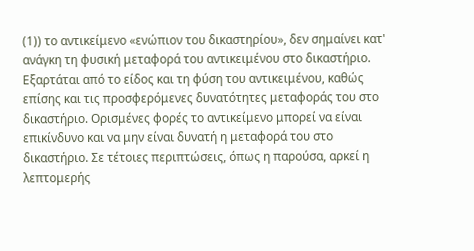(1)) το αντικείμενο «ενώπιον του δικαστηρίου», δεν σημαίνει κατ' ανάγκη τη φυσική μεταφορά του αντικειμένου στο δικαστήριο. Εξαρτάται από το είδος και τη φύση του αντικειμένου, καθώς επίσης και τις προσφερόμενες δυνατότητες μεταφοράς του στο δικαστήριο. Ορισμένες φορές το αντικείμενο μπορεί να είναι επικίνδυνο και να μην είναι δυνατή η μεταφορά του στο δικαστήριο. Σε τέτοιες περιπτώσεις, όπως η παρούσα, αρκεί η λεπτομερής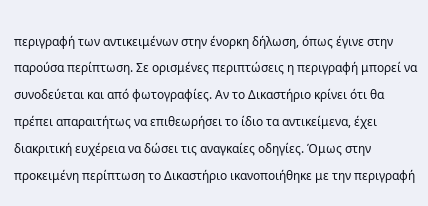περιγραφή των αντικειμένων στην ένορκη δήλωση, όπως έγινε στην παρούσα περίπτωση. Σε ορισμένες περιπτώσεις η περιγραφή μπορεί να συνοδεύεται και από φωτογραφίες. Αν το Δικαστήριο κρίνει ότι θα πρέπει απαραιτήτως να επιθεωρήσει το ίδιο τα αντικείμενα, έχει διακριτική ευχέρεια να δώσει τις αναγκαίες οδηγίες. Όμως στην προκειμένη περίπτωση το Δικαστήριο ικανοποιήθηκε με την περιγραφή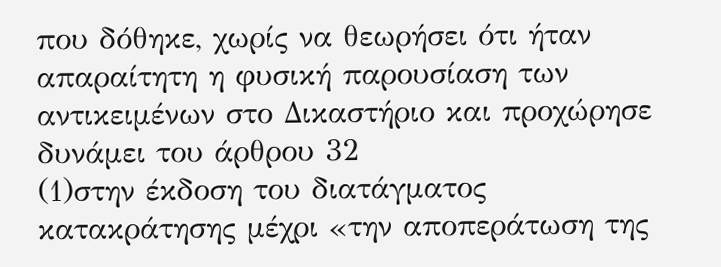που δόθηκε, χωρίς να θεωρήσει ότι ήταν απαραίτητη η φυσική παρουσίαση των αντικειμένων στο Δικαστήριο και προχώρησε δυνάμει του άρθρου 32
(1)στην έκδοση του διατάγματος κατακράτησης μέχρι «την αποπεράτωση της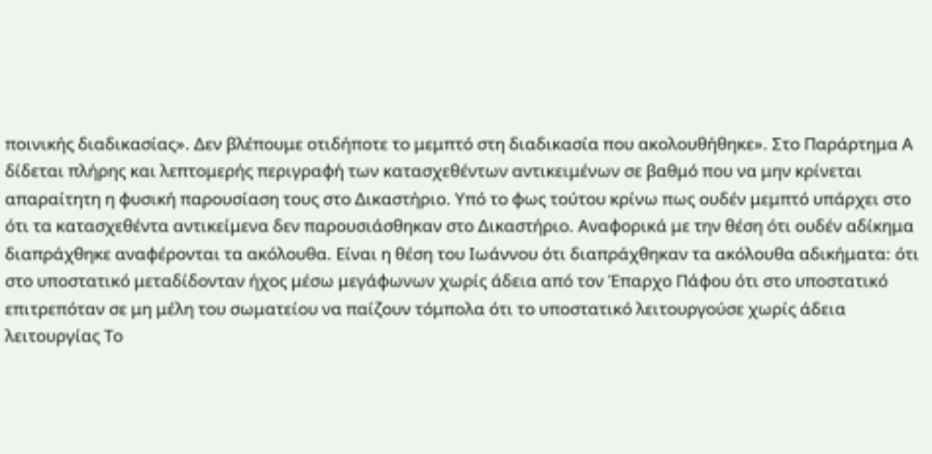ποινικής διαδικασίας». Δεν βλέπουμε οτιδήποτε το μεμπτό στη διαδικασία που ακολουθήθηκε». Στο Παράρτημα Α δίδεται πλήρης και λεπτομερής περιγραφή των κατασχεθέντων αντικειμένων σε βαθμό που να μην κρίνεται απαραίτητη η φυσική παρουσίαση τους στο Δικαστήριο. Υπό το φως τούτου κρίνω πως ουδέν μεμπτό υπάρχει στο ότι τα κατασχεθέντα αντικείμενα δεν παρουσιάσθηκαν στο Δικαστήριο. Αναφορικά με την θέση ότι ουδέν αδίκημα διαπράχθηκε αναφέρονται τα ακόλουθα. Είναι η θέση του Ιωάννου ότι διαπράχθηκαν τα ακόλουθα αδικήματα: ότι στο υποστατικό μεταδίδονταν ήχος μέσω μεγάφωνων χωρίς άδεια από τον Έπαρχο Πάφου ότι στο υποστατικό επιτρεπόταν σε μη μέλη του σωματείου να παίζουν τόμπολα ότι το υποστατικό λειτουργούσε χωρίς άδεια λειτουργίας Το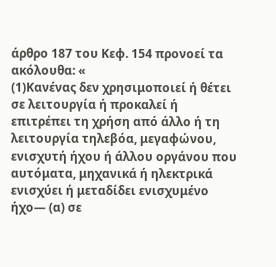άρθρο 187 του Κεφ. 154 προνοεί τα ακόλουθα: «
(1)Κανένας δεν χρησιμοποιεί ή θέτει σε λειτουργία ή προκαλεί ή επιτρέπει τη χρήση από άλλο ή τη λειτουργία τηλεβόα, μεγαφώνου, ενισχυτή ήχου ή άλλου οργάνου που αυτόματα, μηχανικά ή ηλεκτρικά ενισχύει ή μεταδίδει ενισχυμένο ήχο— (α) σε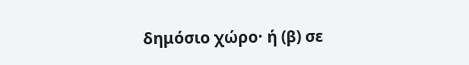δημόσιο χώρο· ή (β) σε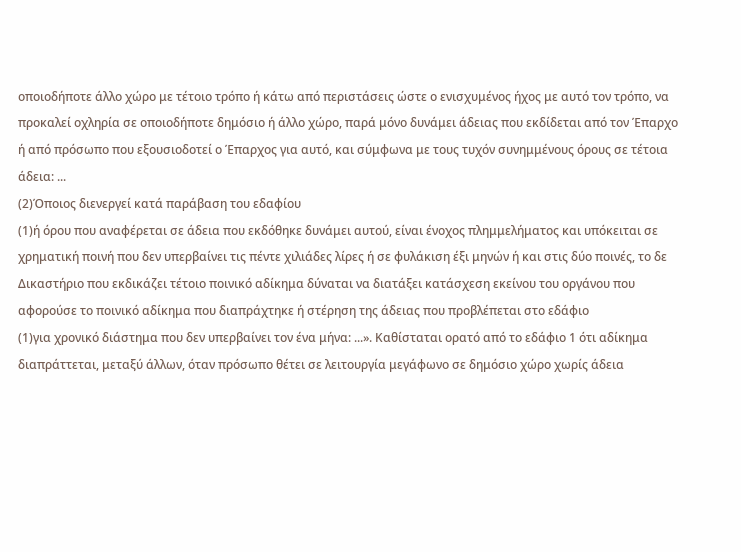οποιοδήποτε άλλο χώρο με τέτοιο τρόπο ή κάτω από περιστάσεις ώστε ο ενισχυμένος ήχος με αυτό τον τρόπο, να προκαλεί οχληρία σε οποιοδήποτε δημόσιο ή άλλο χώρο, παρά μόνο δυνάμει άδειας που εκδίδεται από τον Έπαρχο ή από πρόσωπο που εξουσιοδοτεί ο Έπαρχος για αυτό, και σύμφωνα με τους τυχόν συνημμένους όρους σε τέτοια άδεια: ...
(2)Όποιος διενεργεί κατά παράβαση του εδαφίου
(1)ή όρου που αναφέρεται σε άδεια που εκδόθηκε δυνάμει αυτού, είναι ένοχος πλημμελήματος και υπόκειται σε χρηματική ποινή που δεν υπερβαίνει τις πέντε χιλιάδες λίρες ή σε φυλάκιση έξι μηνών ή και στις δύο ποινές, το δε Δικαστήριο που εκδικάζει τέτοιο ποινικό αδίκημα δύναται να διατάξει κατάσχεση εκείνου του οργάνου που αφορούσε το ποινικό αδίκημα που διαπράχτηκε ή στέρηση της άδειας που προβλέπεται στο εδάφιο
(1)για χρονικό διάστημα που δεν υπερβαίνει τον ένα μήνα: ...». Καθίσταται ορατό από το εδάφιο 1 ότι αδίκημα διαπράττεται, μεταξύ άλλων, όταν πρόσωπο θέτει σε λειτουργία μεγάφωνο σε δημόσιο χώρο χωρίς άδεια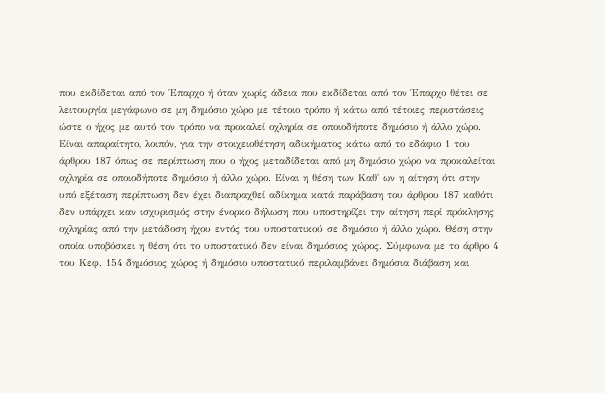που εκδίδεται από τον Έπαρχο ή όταν χωρίς άδεια που εκδίδεται από τον Έπαρχο θέτει σε λειτουργία μεγάφωνο σε μη δημόσιο χώρο με τέτοιο τρόπο ή κάτω από τέτοιες περιστάσεις ώστε ο ήχος με αυτό τον τρόπο να προκαλεί οχληρία σε οποιοδήποτε δημόσιο ή άλλο χώρο. Είναι απαραίτητο, λοιπόν, για την στοιχειοθέτηση αδικήματος κάτω από το εδάφιο 1 του άρθρου 187 όπως σε περίπτωση που ο ήχος μεταδίδεται από μη δημόσιο χώρο να προκαλείται οχληρία σε οποιοδήποτε δημόσιο ή άλλο χώρο. Είναι η θέση των Καθ' ων η αίτηση ότι στην υπό εξέταση περίπτωση δεν έχει διαπραχθεί αδίκημα κατά παράβαση του άρθρου 187 καθότι δεν υπάρχει καν ισχυρισμός στην ένορκο δήλωση που υποστηρίζει την αίτηση περί πρόκλησης οχληρίας από την μετάδοση ήχου εντός του υποστατικού σε δημόσιο ή άλλο χώρο. Θέση στην οποία υποβόσκει η θέση ότι το υποστατικό δεν είναι δημόσιος χώρος. Σύμφωνα με το άρθρο 4 του Κεφ. 154 δημόσιος χώρος ή δημόσιο υποστατικό περιλαμβάνει δημόσια διάβαση και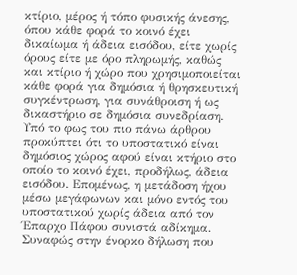κτίριο, μέρος ή τόπο φυσικής άνεσης, όπου κάθε φορά το κοινό έχει δικαίωμα ή άδεια εισόδου, είτε χωρίς όρους είτε με όρο πληρωμής, καθώς και κτίριο ή χώρο που χρησιμοποιείται κάθε φορά για δημόσια ή θρησκευτική συγκέντρωση, για συνάθροιση ή ως δικαστήριο σε δημόσια συνεδρίαση. Υπό το φως του πιο πάνω άρθρου προκύπτει ότι το υποστατικό είναι δημόσιος χώρος αφού είναι κτήριο στο οποίο το κοινό έχει, προδήλως, άδεια εισόδου. Επομένως, η μετάδοση ήχου μέσω μεγάφωνων και μόνο εντός του υποστατικού χωρίς άδεια από τον Έπαρχο Πάφου συνιστά αδίκημα. Συναφώς στην ένορκο δήλωση που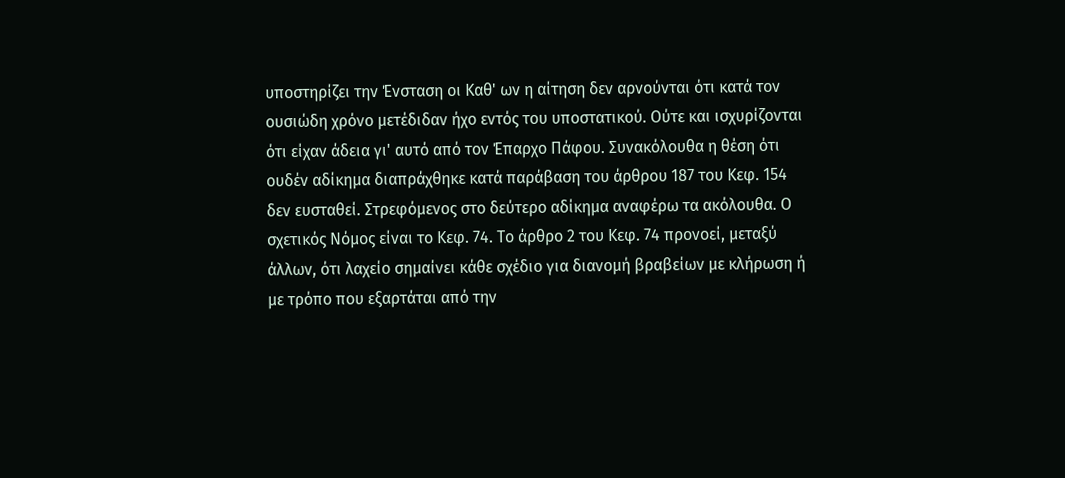υποστηρίζει την Ένσταση οι Καθ' ων η αίτηση δεν αρνούνται ότι κατά τον ουσιώδη χρόνο μετέδιδαν ήχο εντός του υποστατικού. Ούτε και ισχυρίζονται ότι είχαν άδεια γι' αυτό από τον Έπαρχο Πάφου. Συνακόλουθα η θέση ότι ουδέν αδίκημα διαπράχθηκε κατά παράβαση του άρθρου 187 του Κεφ. 154 δεν ευσταθεί. Στρεφόμενος στο δεύτερο αδίκημα αναφέρω τα ακόλουθα. Ο σχετικός Νόμος είναι το Κεφ. 74. Το άρθρο 2 του Κεφ. 74 προνοεί, μεταξύ άλλων, ότι λαχείο σημαίνει κάθε σχέδιο για διανομή βραβείων με κλήρωση ή με τρόπο που εξαρτάται από την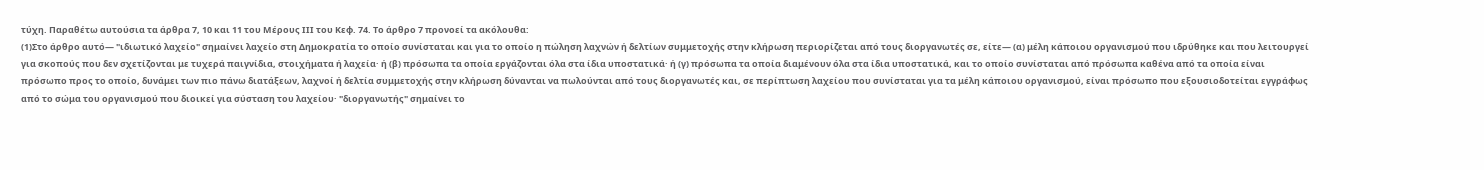τύχη. Παραθέτω αυτούσια τα άρθρα 7, 10 και 11 του Μέρους ΙΙΙ του Κεφ. 74. Το άρθρο 7 προνοεί τα ακόλουθα:
(1)Στο άρθρο αυτό— "ιδιωτικό λαχείο" σημαίνει λαχείο στη Δημοκρατία το οποίο συνίσταται και για το οποίο η πώληση λαχνών ή δελτίων συμμετοχής στην κλήρωση περιορίζεται από τους διοργανωτές σε, είτε— (α) μέλη κάποιου οργανισμού που ιδρύθηκε και που λειτουργεί για σκοπούς που δεν σχετίζονται με τυχερά παιγνίδια, στοιχήματα ή λαχεία· ή (β) πρόσωπα τα οποία εργάζονται όλα στα ίδια υποστατικά· ή (γ) πρόσωπα τα οποία διαμένουν όλα στα ίδια υποστατικά, και το οποίο συνίσταται από πρόσωπα καθένα από τα οποία είναι πρόσωπο προς το οποίο, δυνάμει των πιο πάνω διατάξεων, λαχνοί ή δελτία συμμετοχής στην κλήρωση δύνανται να πωλούνται από τους διοργανωτές και, σε περίπτωση λαχείου που συνίσταται για τα μέλη κάποιου οργανισμού, είναι πρόσωπο που εξουσιοδοτείται εγγράφως από το σώμα του οργανισμού που διοικεί για σύσταση του λαχείου· "διοργανωτής" σημαίνει το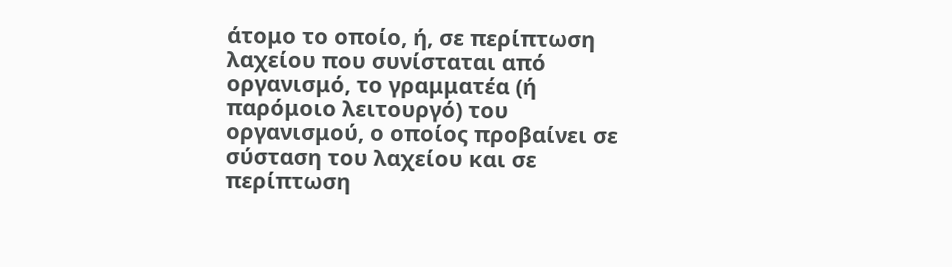άτομο το οποίο, ή, σε περίπτωση λαχείου που συνίσταται από οργανισμό, το γραμματέα (ή παρόμοιο λειτουργό) του οργανισμού, ο οποίος προβαίνει σε σύσταση του λαχείου και σε περίπτωση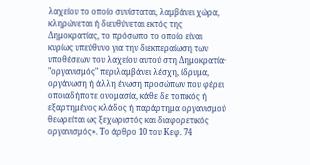λαχείου το οποίο συνίσταται, λαμβάνει χώρα, κληρώνεται ή διευθύνεται εκτός της Δημοκρατίας, το πρόσωπο το οποίο είναι κυρίως υπεύθυνο για την διεκπεραίωση των υποθέσεων του λαχείου αυτού στη Δημοκρατία· "οργανισμός" περιλαμβάνει λέσχη, ίδρυμα, οργάνωση ή άλλη ένωση προσώπων που φέρει οποιαδήποτε ονομασία, κάθε δε τοπικός ή εξαρτημένος κλάδος ή παράρτημα οργανισμού θεωρείται ως ξεχωριστός και διαφορετικός οργανισμός». Το άρθρο 10 του Κεφ. 74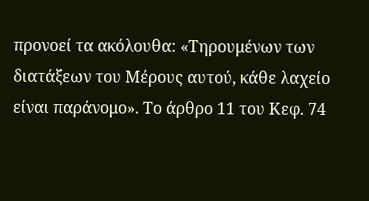προνοεί τα ακόλουθα: «Τηρουμένων των διατάξεων του Μέρους αυτού, κάθε λαχείο είναι παράνομο». Το άρθρο 11 του Κεφ. 74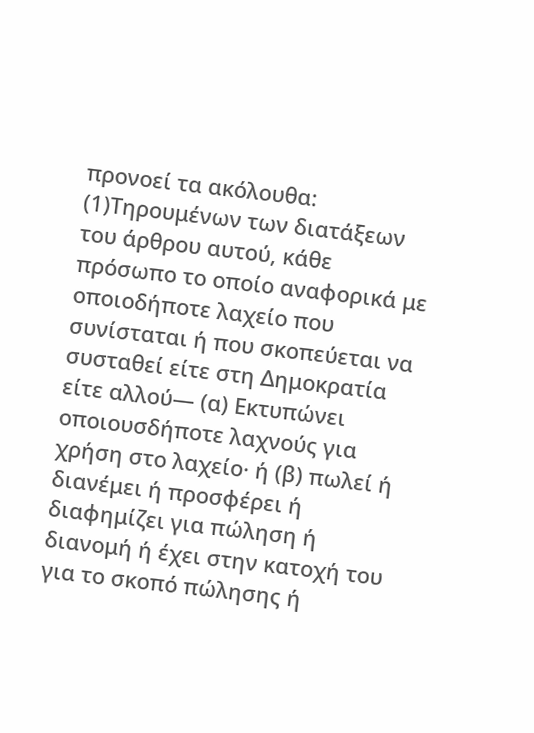προνοεί τα ακόλουθα:
(1)Τηρουμένων των διατάξεων του άρθρου αυτού, κάθε πρόσωπο το οποίο αναφορικά με οποιοδήποτε λαχείο που συνίσταται ή που σκοπεύεται να συσταθεί είτε στη Δημοκρατία είτε αλλού— (α) Εκτυπώνει οποιουσδήποτε λαχνούς για χρήση στο λαχείο· ή (β) πωλεί ή διανέμει ή προσφέρει ή διαφημίζει για πώληση ή διανομή ή έχει στην κατοχή του για το σκοπό πώλησης ή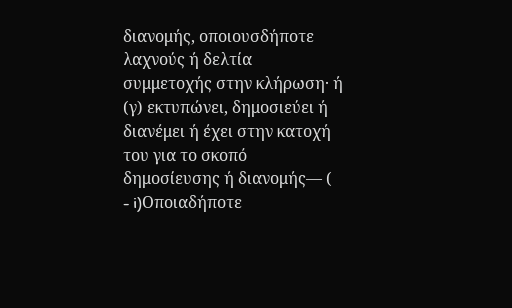διανομής, οποιουσδήποτε λαχνούς ή δελτία συμμετοχής στην κλήρωση· ή (γ) εκτυπώνει, δημοσιεύει ή διανέμει ή έχει στην κατοχή του για το σκοπό δημοσίευσης ή διανομής— (
- i)Οποιαδήποτε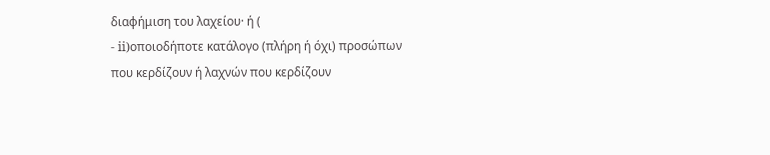διαφήμιση του λαχείου· ή (
- ii)οποιοδήποτε κατάλογο (πλήρη ή όχι) προσώπων που κερδίζουν ή λαχνών που κερδίζουν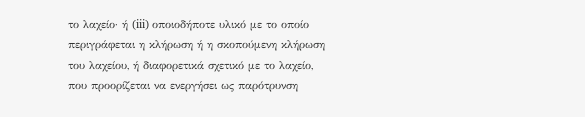το λαχείο· ή (iii) οποιοδήποτε υλικό με το οποίο περιγράφεται η κλήρωση ή η σκοπούμενη κλήρωση του λαχείου, ή διαφορετικά σχετικό με το λαχείο, που προορίζεται να ενεργήσει ως παρότρυνση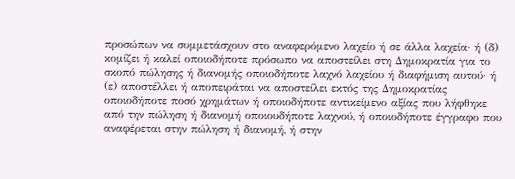προσώπων να συμμετάσχουν στο αναφερόμενο λαχείο ή σε άλλα λαχεία· ή (δ) κομίζει ή καλεί οποιοδήποτε πρόσωπο να αποστείλει στη Δημοκρατία για το σκοπό πώλησης ή διανομής οποιοδήποτε λαχνό λαχείου ή διαφήμιση αυτού· ή (ε) αποστέλλει ή αποπειράται να αποστείλει εκτός της Δημοκρατίας οποιοδήποτε ποσό χρημάτων ή οποιοδήποτε αντικείμενο αξίας που λήφθηκε από την πώληση ή διανομή οποιουδήποτε λαχνού, ή οποιοδήποτε έγγραφο που αναφέρεται στην πώληση ή διανομή, ή στην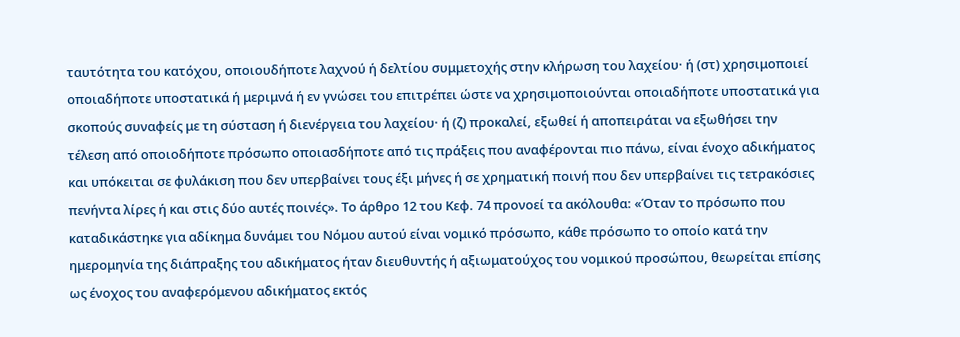ταυτότητα του κατόχου, οποιουδήποτε λαχνού ή δελτίου συμμετοχής στην κλήρωση του λαχείου· ή (στ) χρησιμοποιεί οποιαδήποτε υποστατικά ή μεριμνά ή εν γνώσει του επιτρέπει ώστε να χρησιμοποιούνται οποιαδήποτε υποστατικά για σκοπούς συναφείς με τη σύσταση ή διενέργεια του λαχείου· ή (ζ) προκαλεί, εξωθεί ή αποπειράται να εξωθήσει την τέλεση από οποιοδήποτε πρόσωπο οποιασδήποτε από τις πράξεις που αναφέρονται πιο πάνω, είναι ένοχο αδικήματος και υπόκειται σε φυλάκιση που δεν υπερβαίνει τους έξι μήνες ή σε χρηματική ποινή που δεν υπερβαίνει τις τετρακόσιες πενήντα λίρες ή και στις δύο αυτές ποινές». Το άρθρο 12 του Κεφ. 74 προνοεί τα ακόλουθα: «Όταν το πρόσωπο που καταδικάστηκε για αδίκημα δυνάμει του Νόμου αυτού είναι νομικό πρόσωπο, κάθε πρόσωπο το οποίο κατά την ημερομηνία της διάπραξης του αδικήματος ήταν διευθυντής ή αξιωματούχος του νομικού προσώπου, θεωρείται επίσης ως ένοχος του αναφερόμενου αδικήματος εκτός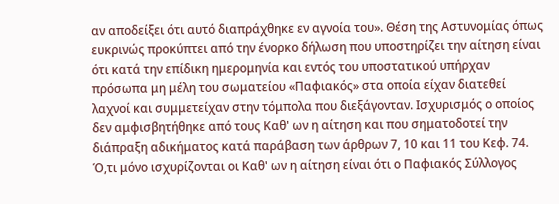αν αποδείξει ότι αυτό διαπράχθηκε εν αγνοία του». Θέση της Αστυνομίας όπως ευκρινώς προκύπτει από την ένορκο δήλωση που υποστηρίζει την αίτηση είναι ότι κατά την επίδικη ημερομηνία και εντός του υποστατικού υπήρχαν πρόσωπα μη μέλη του σωματείου «Παφιακός» στα οποία είχαν διατεθεί λαχνοί και συμμετείχαν στην τόμπολα που διεξάγονταν. Ισχυρισμός ο οποίος δεν αμφισβητήθηκε από τους Καθ' ων η αίτηση και που σηματοδοτεί την διάπραξη αδικήματος κατά παράβαση των άρθρων 7, 10 και 11 του Κεφ. 74. Ό,τι μόνο ισχυρίζονται οι Καθ' ων η αίτηση είναι ότι ο Παφιακός Σύλλογος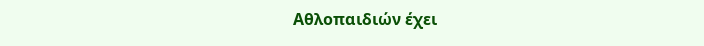Αθλοπαιδιών έχει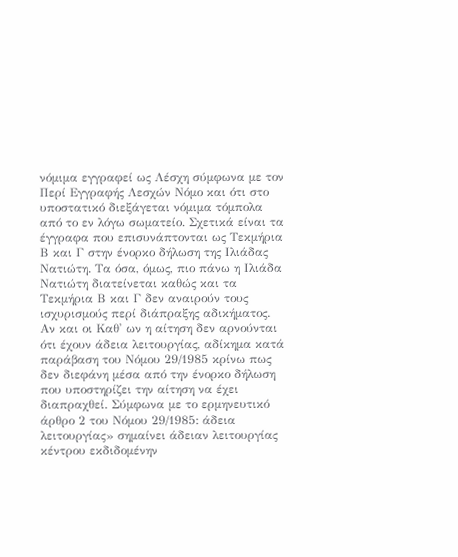νόμιμα εγγραφεί ως Λέσχη σύμφωνα με τον Περί Εγγραφής Λεσχών Νόμο και ότι στο υποστατικό διεξάγεται νόμιμα τόμπολα από το εν λόγω σωματείο. Σχετικά είναι τα έγγραφα που επισυνάπτονται ως Τεκμήρια Β και Γ στην ένορκο δήλωση της Ιλιάδας Νατιώτη. Τα όσα, όμως, πιο πάνω η Ιλιάδα Νατιώτη διατείνεται καθώς και τα Τεκμήρια Β και Γ δεν αναιρούν τους ισχυρισμούς περί διάπραξης αδικήματος. Αν και οι Καθ' ων η αίτηση δεν αρνούνται ότι έχουν άδεια λειτουργίας, αδίκημα κατά παράβαση του Νόμου 29/1985 κρίνω πως δεν διεφάνη μέσα από την ένορκο δήλωση που υποστηρίζει την αίτηση να έχει διαπραχθεί. Σύμφωνα με το ερμηνευτικό άρθρο 2 του Νόμου 29/1985: άδεια λειτουργίας» σημαίνει άδειαν λειτουργίας κέντρου εκδιδομένην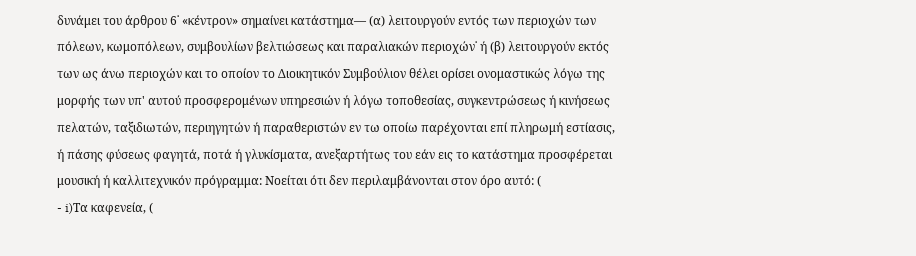δυνάμει του άρθρου 6˙ «κέντρον» σημαίνει κατάστημα— (α) λειτουργούν εντός των περιοχών των πόλεων, κωμοπόλεων, συμβουλίων βελτιώσεως και παραλιακών περιοχών˙ ή (β) λειτουργούν εκτός των ως άνω περιοχών και το οποίον το Διοικητικόν Συμβούλιον θέλει ορίσει ονομαστικώς λόγω της μορφής των υπ' αυτού προσφερομένων υπηρεσιών ή λόγω τοποθεσίας, συγκεντρώσεως ή κινήσεως πελατών, ταξιδιωτών, περιηγητών ή παραθεριστών εν τω οποίω παρέχονται επί πληρωμή εστίασις, ή πάσης φύσεως φαγητά, ποτά ή γλυκίσματα, ανεξαρτήτως του εάν εις το κατάστημα προσφέρεται μουσική ή καλλιτεχνικόν πρόγραμμα: Νοείται ότι δεν περιλαμβάνονται στον όρο αυτό: (
- i)Τα καφενεία, (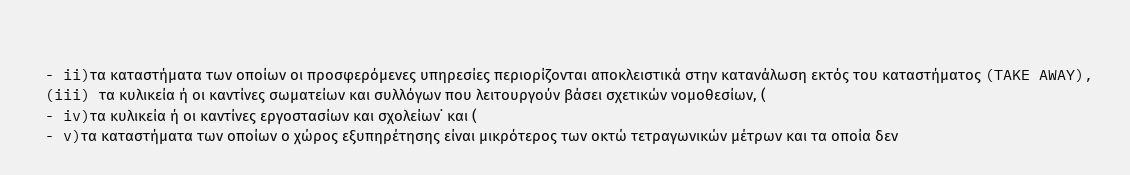- ii)τα καταστήματα των οποίων οι προσφερόμενες υπηρεσίες περιορίζονται αποκλειστικά στην κατανάλωση εκτός του καταστήματος (TAKE AWAY), (iii) τα κυλικεία ή οι καντίνες σωματείων και συλλόγων που λειτουργούν βάσει σχετικών νομοθεσίων, (
- iv)τα κυλικεία ή οι καντίνες εργοστασίων και σχολείων˙ και (
- v)τα καταστήματα των οποίων ο χώρος εξυπηρέτησης είναι μικρότερος των οκτώ τετραγωνικών μέτρων και τα οποία δεν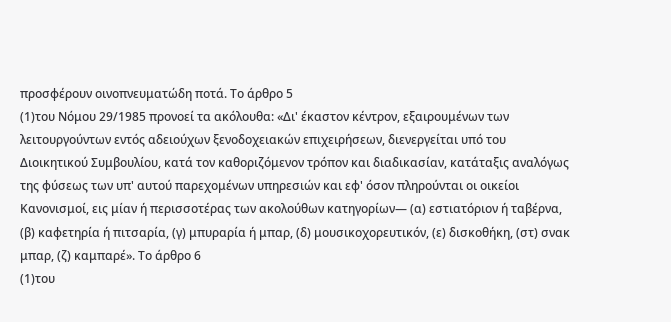προσφέρουν οινοπνευματώδη ποτά. Το άρθρο 5
(1)του Νόμου 29/1985 προνοεί τα ακόλουθα: «Δι' έκαστον κέντρον, εξαιρουμένων των λειτουργούντων εντός αδειούχων ξενοδοχειακών επιχειρήσεων, διενεργείται υπό του Διοικητικού Συμβουλίου, κατά τον καθοριζόμενον τρόπον και διαδικασίαν, κατάταξις αναλόγως της φύσεως των υπ' αυτού παρεχομένων υπηρεσιών και εφ' όσον πληρούνται οι οικείοι Κανονισμοί, εις μίαν ή περισσοτέρας των ακολούθων κατηγορίων— (α) εστιατόριον ή ταβέρνα, (β) καφετηρία ή πιτσαρία, (γ) μπυραρία ή μπαρ, (δ) μουσικοχορευτικόν, (ε) δισκοθήκη, (στ) σνακ μπαρ, (ζ) καμπαρέ». Το άρθρο 6
(1)του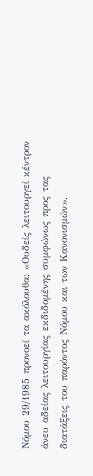Νόμου 29/1985 προνοεί τα ακόλουθα: «Ουδείς λειτουργεί κέντρον άνευ αδείας λειτουργίας εκδιδομένης συμφώνως προς τας διατάξεις του παρόντος Νόμου και των Κανονισμών».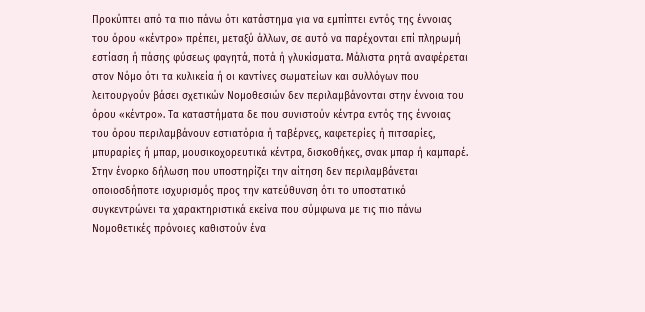Προκύπτει από τα πιο πάνω ότι κατάστημα για να εμπίπτει εντός της έννοιας του όρου «κέντρο» πρέπει, μεταξύ άλλων, σε αυτό να παρέχονται επί πληρωμή εστίαση ή πάσης φύσεως φαγητά, ποτά ή γλυκίσματα. Μάλιστα ρητά αναφέρεται στον Νόμο ότι τα κυλικεία ή οι καντίνες σωματείων και συλλόγων που λειτουργούν βάσει σχετικών Νομοθεσιών δεν περιλαμβάνονται στην έννοια του όρου «κέντρο». Τα καταστήματα δε που συνιστούν κέντρα εντός της έννοιας του όρου περιλαμβάνουν εστιατόρια ή ταβέρνες, καφετερίες ή πιτσαρίες, μπυραρίες ή μπαρ, μουσικοχορευτικά κέντρα, δισκοθήκες, σνακ μπαρ ή καμπαρέ. Στην ένορκο δήλωση που υποστηρίζει την αίτηση δεν περιλαμβάνεται οποιοσδήποτε ισχυρισμός προς την κατεύθυνση ότι το υποστατικό συγκεντρώνει τα χαρακτηριστικά εκείνα που σύμφωνα με τις πιο πάνω Νομοθετικές πρόνοιες καθιστούν ένα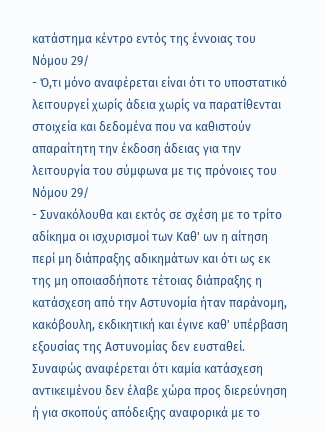κατάστημα κέντρο εντός της έννοιας του Νόμου 29/
- Ό,τι μόνο αναφέρεται είναι ότι το υποστατικό λειτουργεί χωρίς άδεια χωρίς να παρατίθενται στοιχεία και δεδομένα που να καθιστούν απαραίτητη την έκδοση άδειας για την λειτουργία του σύμφωνα με τις πρόνοιες του Νόμου 29/
- Συνακόλουθα και εκτός σε σχέση με το τρίτο αδίκημα οι ισχυρισμοί των Καθ' ων η αίτηση περί μη διάπραξης αδικημάτων και ότι ως εκ της μη οποιασδήποτε τέτοιας διάπραξης η κατάσχεση από την Αστυνομία ήταν παράνομη, κακόβουλη, εκδικητική και έγινε καθ' υπέρβαση εξουσίας της Αστυνομίας δεν ευσταθεί. Συναφώς αναφέρεται ότι καμία κατάσχεση αντικειμένου δεν έλαβε χώρα προς διερεύνηση ή για σκοπούς απόδειξης αναφορικά με το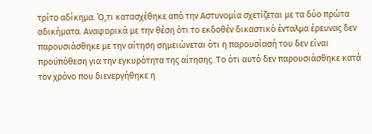τρίτο αδίκημα. Ό,τι κατασχέθηκε από την Αστυνομία σχετίζεται με τα δύο πρώτα αδικήματα. Αναφορικά με την θέση ότι το εκδοθέν δικαστικό ένταλμα έρευνας δεν παρουσιάσθηκε με την αίτηση σημειώνεται ότι η παρουσίασή του δεν είναι προϋπόθεση για την εγκυρότητα της αίτησης. Το ότι αυτό δεν παρουσιάσθηκε κατά τον χρόνο που διενεργήθηκε η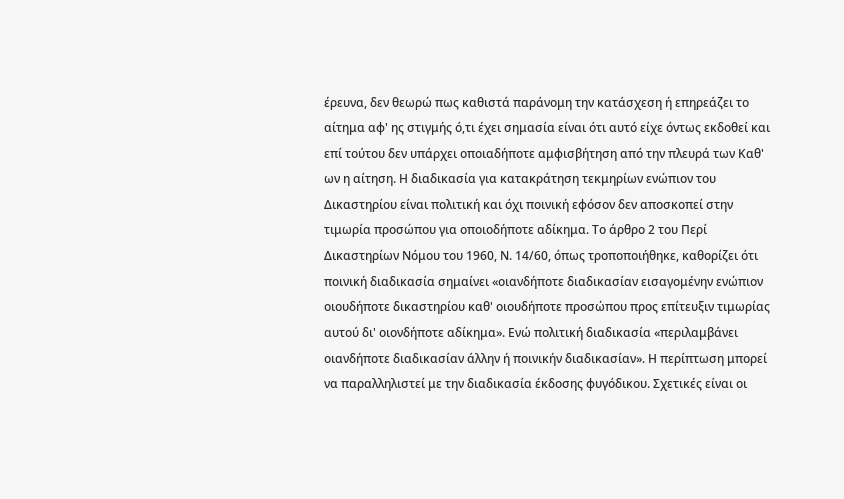έρευνα, δεν θεωρώ πως καθιστά παράνομη την κατάσχεση ή επηρεάζει το αίτημα αφ' ης στιγμής ό,τι έχει σημασία είναι ότι αυτό είχε όντως εκδοθεί και επί τούτου δεν υπάρχει οποιαδήποτε αμφισβήτηση από την πλευρά των Καθ' ων η αίτηση. Η διαδικασία για κατακράτηση τεκμηρίων ενώπιον του Δικαστηρίου είναι πολιτική και όχι ποινική εφόσον δεν αποσκοπεί στην τιμωρία προσώπου για οποιοδήποτε αδίκημα. Το άρθρο 2 του Περί Δικαστηρίων Νόμου του 1960, Ν. 14/60, όπως τροποποιήθηκε, καθορίζει ότι ποινική διαδικασία σημαίνει «οιανδήποτε διαδικασίαν εισαγομένην ενώπιον οιουδήποτε δικαστηρίου καθ' οιουδήποτε προσώπου προς επίτευξιν τιμωρίας αυτού δι' οιονδήποτε αδίκημα». Ενώ πολιτική διαδικασία «περιλαμβάνει οιανδήποτε διαδικασίαν άλλην ή ποινικήν διαδικασίαν». Η περίπτωση μπορεί να παραλληλιστεί με την διαδικασία έκδοσης φυγόδικου. Σχετικές είναι οι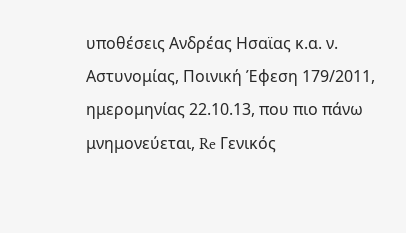υποθέσεις Ανδρέας Ησαϊας κ.α. ν. Αστυνομίας, Ποινική Έφεση 179/2011, ημερομηνίας 22.10.13, που πιο πάνω μνημονεύεται, Re Γενικός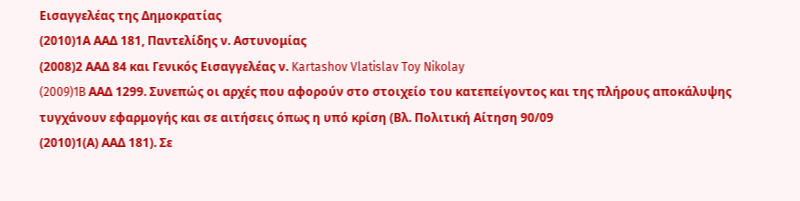Εισαγγελέας της Δημοκρατίας
(2010)1Α ΑΑΔ 181, Παντελίδης ν. Αστυνομίας
(2008)2 ΑΑΔ 84 και Γενικός Εισαγγελέας ν. Kartashov Vlatislav Toy Nikolay
(2009)1B ΑΑΔ 1299. Συνεπώς οι αρχές που αφορούν στο στοιχείο του κατεπείγοντος και της πλήρους αποκάλυψης τυγχάνουν εφαρμογής και σε αιτήσεις όπως η υπό κρίση (Βλ. Πολιτική Αίτηση 90/09
(2010)1(Α) ΑΑΔ 181). Σε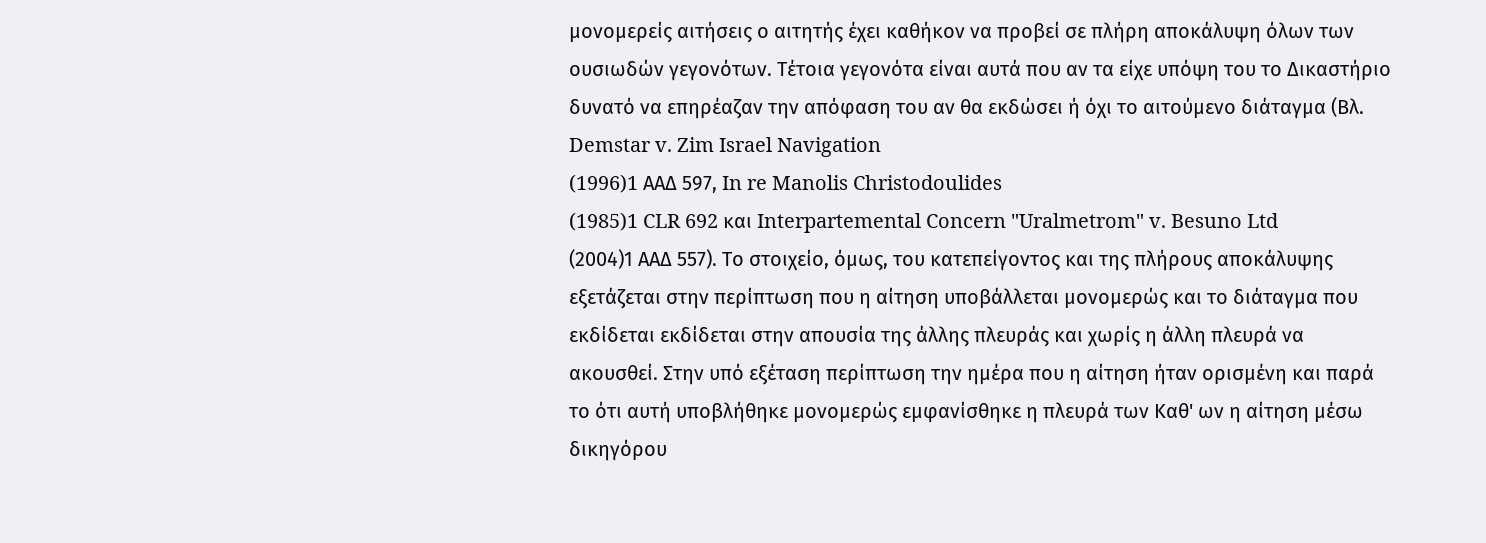μονομερείς αιτήσεις ο αιτητής έχει καθήκον να προβεί σε πλήρη αποκάλυψη όλων των ουσιωδών γεγονότων. Τέτοια γεγονότα είναι αυτά που αν τα είχε υπόψη του το Δικαστήριο δυνατό να επηρέαζαν την απόφαση του αν θα εκδώσει ή όχι το αιτούμενο διάταγμα (Βλ. Demstar v. Zim Israel Navigation
(1996)1 AΑΔ 597, In re Manolis Christodoulides
(1985)1 CLR 692 και Interpartemental Concern "Uralmetrom" v. Besuno Ltd
(2004)1 ΑΑΔ 557). Το στοιχείο, όμως, του κατεπείγοντος και της πλήρους αποκάλυψης εξετάζεται στην περίπτωση που η αίτηση υποβάλλεται μονομερώς και το διάταγμα που εκδίδεται εκδίδεται στην απουσία της άλλης πλευράς και χωρίς η άλλη πλευρά να ακουσθεί. Στην υπό εξέταση περίπτωση την ημέρα που η αίτηση ήταν ορισμένη και παρά το ότι αυτή υποβλήθηκε μονομερώς εμφανίσθηκε η πλευρά των Καθ' ων η αίτηση μέσω δικηγόρου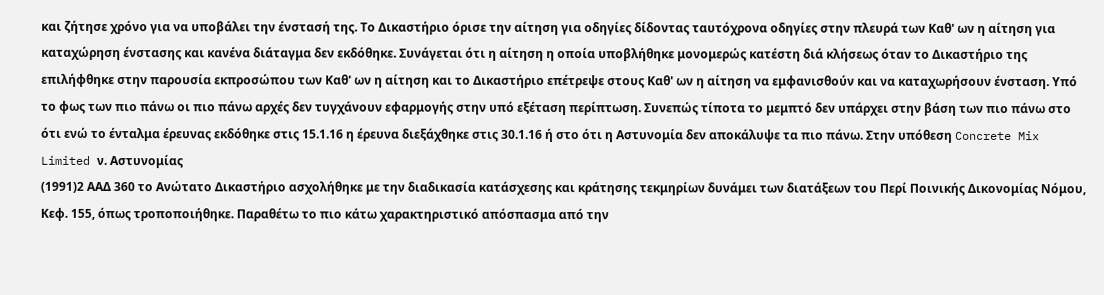και ζήτησε χρόνο για να υποβάλει την ένστασή της. Το Δικαστήριο όρισε την αίτηση για οδηγίες δίδοντας ταυτόχρονα οδηγίες στην πλευρά των Καθ' ων η αίτηση για καταχώρηση ένστασης και κανένα διάταγμα δεν εκδόθηκε. Συνάγεται ότι η αίτηση η οποία υποβλήθηκε μονομερώς κατέστη διά κλήσεως όταν το Δικαστήριο της επιλήφθηκε στην παρουσία εκπροσώπου των Καθ' ων η αίτηση και το Δικαστήριο επέτρεψε στους Καθ' ων η αίτηση να εμφανισθούν και να καταχωρήσουν ένσταση. Υπό το φως των πιο πάνω οι πιο πάνω αρχές δεν τυγχάνουν εφαρμογής στην υπό εξέταση περίπτωση. Συνεπώς τίποτα το μεμπτό δεν υπάρχει στην βάση των πιο πάνω στο ότι ενώ το ένταλμα έρευνας εκδόθηκε στις 15.1.16 η έρευνα διεξάχθηκε στις 30.1.16 ή στο ότι η Αστυνομία δεν αποκάλυψε τα πιο πάνω. Στην υπόθεση Concrete Mix Limited ν. Αστυνομίας
(1991)2 ΑΑΔ 360 το Ανώτατο Δικαστήριο ασχολήθηκε με την διαδικασία κατάσχεσης και κράτησης τεκμηρίων δυνάμει των διατάξεων του Περί Ποινικής Δικονομίας Νόμου, Κεφ. 155, όπως τροποποιήθηκε. Παραθέτω το πιο κάτω χαρακτηριστικό απόσπασμα από την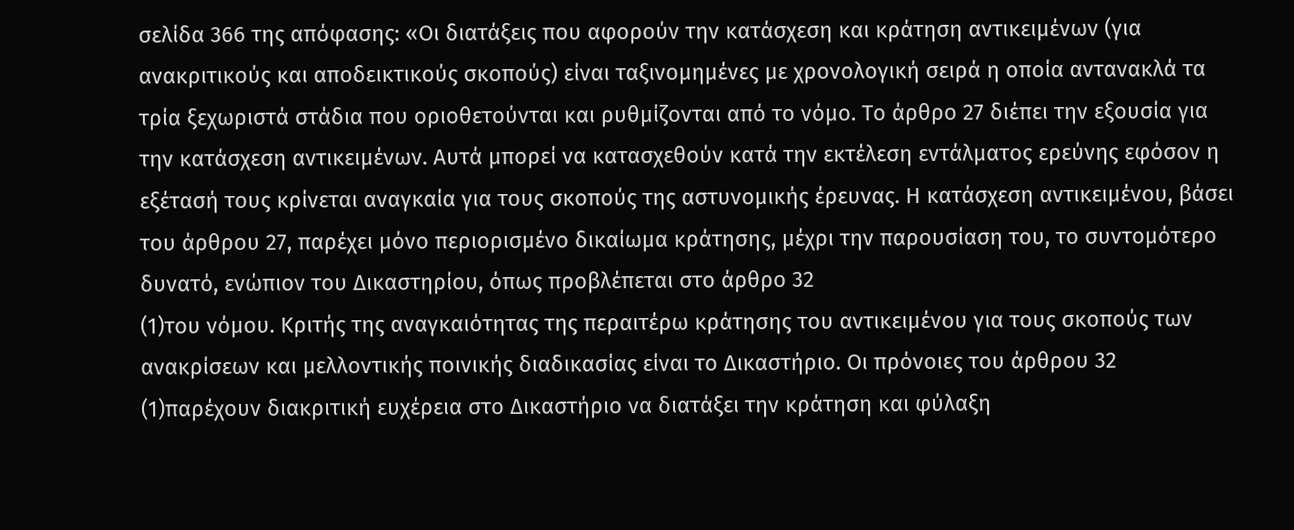σελίδα 366 της απόφασης: «Οι διατάξεις που αφορούν την κατάσχεση και κράτηση αντικειμένων (για ανακριτικούς και αποδεικτικούς σκοπούς) είναι ταξινομημένες με χρονολογική σειρά η οποία αντανακλά τα τρία ξεχωριστά στάδια που οριοθετούνται και ρυθμίζονται από το νόμο. Το άρθρο 27 διέπει την εξουσία για την κατάσχεση αντικειμένων. Αυτά μπορεί να κατασχεθούν κατά την εκτέλεση εντάλματος ερεύνης εφόσον η εξέτασή τους κρίνεται αναγκαία για τους σκοπούς της αστυνομικής έρευνας. Η κατάσχεση αντικειμένου, βάσει του άρθρου 27, παρέχει μόνο περιορισμένο δικαίωμα κράτησης, μέχρι την παρουσίαση του, το συντομότερο δυνατό, ενώπιον του Δικαστηρίου, όπως προβλέπεται στο άρθρο 32
(1)του νόμου. Κριτής της αναγκαιότητας της περαιτέρω κράτησης του αντικειμένου για τους σκοπούς των ανακρίσεων και μελλοντικής ποινικής διαδικασίας είναι το Δικαστήριο. Οι πρόνοιες του άρθρου 32
(1)παρέχουν διακριτική ευχέρεια στο Δικαστήριο να διατάξει την κράτηση και φύλαξη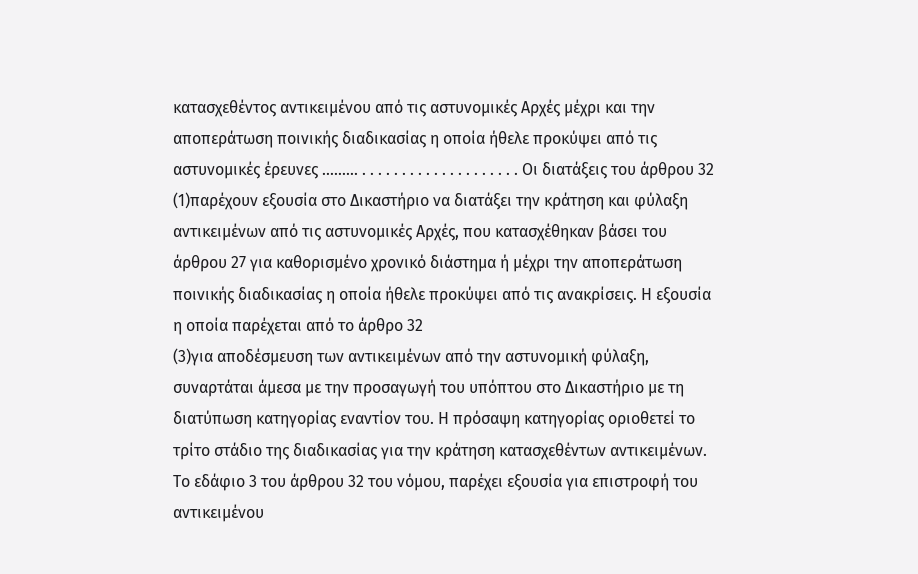κατασχεθέντος αντικειμένου από τις αστυνομικές Αρχές μέχρι και την αποπεράτωση ποινικής διαδικασίας η οποία ήθελε προκύψει από τις αστυνομικές έρευνες ......... . . . . . . . . . . . . . . . . . . . . Οι διατάξεις του άρθρου 32
(1)παρέχουν εξουσία στο Δικαστήριο να διατάξει την κράτηση και φύλαξη αντικειμένων από τις αστυνομικές Αρχές, που κατασχέθηκαν βάσει του άρθρου 27 για καθορισμένο χρονικό διάστημα ή μέχρι την αποπεράτωση ποινικής διαδικασίας η οποία ήθελε προκύψει από τις ανακρίσεις. Η εξουσία η οποία παρέχεται από το άρθρο 32
(3)για αποδέσμευση των αντικειμένων από την αστυνομική φύλαξη, συναρτάται άμεσα με την προσαγωγή του υπόπτου στο Δικαστήριο με τη διατύπωση κατηγορίας εναντίον του. Η πρόσαψη κατηγορίας οριοθετεί το τρίτο στάδιο της διαδικασίας για την κράτηση κατασχεθέντων αντικειμένων. Το εδάφιο 3 του άρθρου 32 του νόμου, παρέχει εξουσία για επιστροφή του αντικειμένου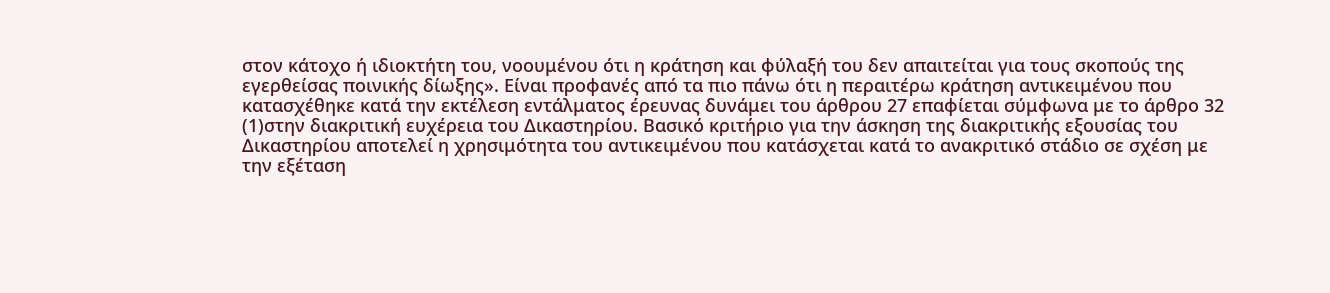στον κάτοχο ή ιδιοκτήτη του, νοουμένου ότι η κράτηση και φύλαξή του δεν απαιτείται για τους σκοπούς της εγερθείσας ποινικής δίωξης». Είναι προφανές από τα πιο πάνω ότι η περαιτέρω κράτηση αντικειμένου που κατασχέθηκε κατά την εκτέλεση εντάλματος έρευνας δυνάμει του άρθρου 27 επαφίεται σύμφωνα με το άρθρο 32
(1)στην διακριτική ευχέρεια του Δικαστηρίου. Βασικό κριτήριο για την άσκηση της διακριτικής εξουσίας του Δικαστηρίου αποτελεί η χρησιμότητα του αντικειμένου που κατάσχεται κατά το ανακριτικό στάδιο σε σχέση με την εξέταση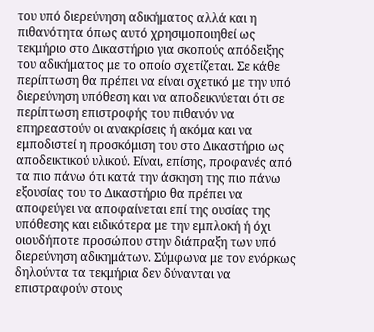του υπό διερεύνηση αδικήματος αλλά και η πιθανότητα όπως αυτό χρησιμοποιηθεί ως τεκμήριο στο Δικαστήριο για σκοπούς απόδειξης του αδικήματος με το οποίο σχετίζεται. Σε κάθε περίπτωση θα πρέπει να είναι σχετικό με την υπό διερεύνηση υπόθεση και να αποδεικνύεται ότι σε περίπτωση επιστροφής του πιθανόν να επηρεαστούν οι ανακρίσεις ή ακόμα και να εμποδιστεί η προσκόμιση του στο Δικαστήριο ως αποδεικτικού υλικού. Είναι, επίσης, προφανές από τα πιο πάνω ότι κατά την άσκηση της πιο πάνω εξουσίας του το Δικαστήριο θα πρέπει να αποφεύγει να αποφαίνεται επί της ουσίας της υπόθεσης και ειδικότερα με την εμπλοκή ή όχι οιουδήποτε προσώπου στην διάπραξη των υπό διερεύνηση αδικημάτων. Σύμφωνα με τον ενόρκως δηλούντα τα τεκμήρια δεν δύνανται να επιστραφούν στους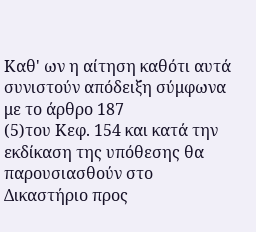Καθ' ων η αίτηση καθότι αυτά συνιστούν απόδειξη σύμφωνα με το άρθρο 187
(5)του Κεφ. 154 και κατά την εκδίκαση της υπόθεσης θα παρουσιασθούν στο Δικαστήριο προς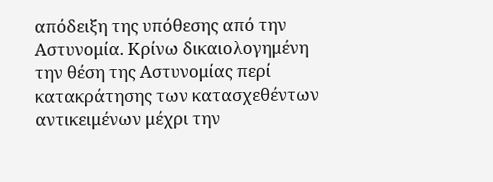απόδειξη της υπόθεσης από την Αστυνομία. Κρίνω δικαιολογημένη την θέση της Αστυνομίας περί κατακράτησης των κατασχεθέντων αντικειμένων μέχρι την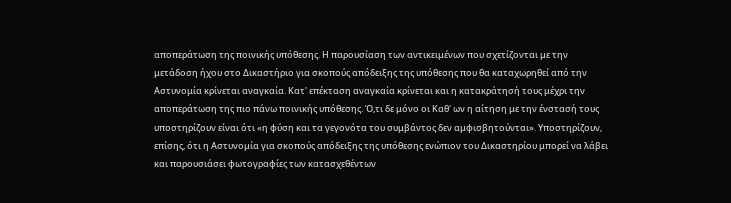αποπεράτωση της ποινικής υπόθεσης. Η παρουσίαση των αντικειμένων που σχετίζονται με την μετάδοση ήχου στο Δικαστήριο για σκοπούς απόδειξης της υπόθεσης που θα καταχωρηθεί από την Αστυνομία κρίνεται αναγκαία. Κατ' επέκταση αναγκαία κρίνεται και η κατακράτησή τους μέχρι την αποπεράτωση της πιο πάνω ποινικής υπόθεσης. Ό,τι δε μόνο οι Καθ' ων η αίτηση με την ένστασή τους υποστηρίζουν είναι ότι «η φύση και τα γεγονότα του συμβάντος δεν αμφισβητούνται». Υποστηρίζουν, επίσης, ότι η Αστυνομία για σκοπούς απόδειξης της υπόθεσης ενώπιον του Δικαστηρίου μπορεί να λάβει και παρουσιάσει φωτογραφίες των κατασχεθέντων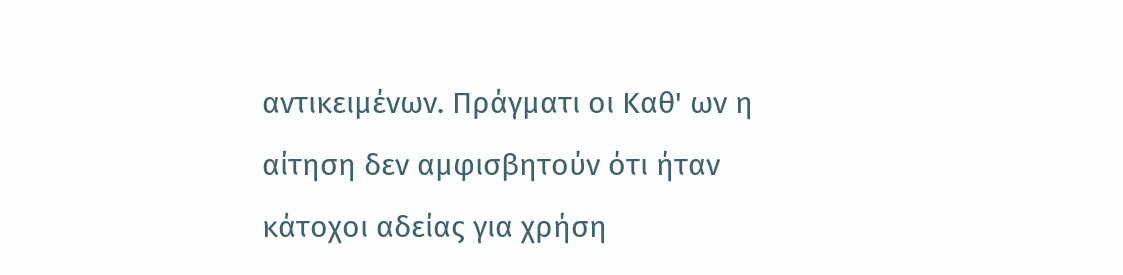αντικειμένων. Πράγματι οι Καθ' ων η αίτηση δεν αμφισβητούν ότι ήταν κάτοχοι αδείας για χρήση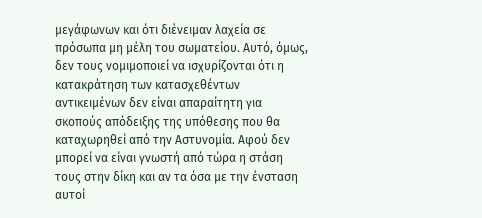μεγάφωνων και ότι διένειμαν λαχεία σε πρόσωπα μη μέλη του σωματείου. Αυτό, όμως, δεν τους νομιμοποιεί να ισχυρίζονται ότι η κατακράτηση των κατασχεθέντων αντικειμένων δεν είναι απαραίτητη για σκοπούς απόδειξης της υπόθεσης που θα καταχωρηθεί από την Αστυνομία. Αφού δεν μπορεί να είναι γνωστή από τώρα η στάση τους στην δίκη και αν τα όσα με την ένσταση αυτοί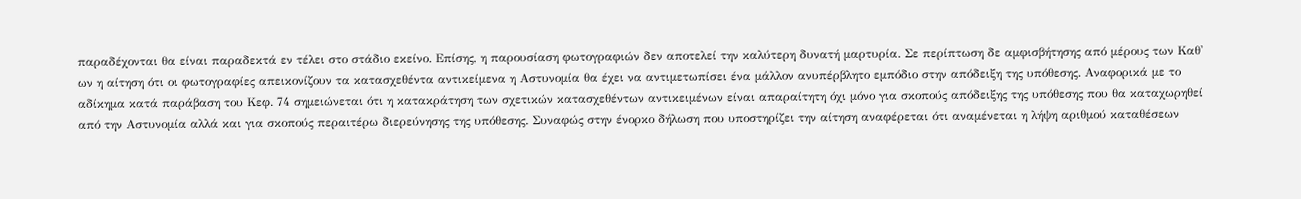παραδέχονται θα είναι παραδεκτά εν τέλει στο στάδιο εκείνο. Επίσης, η παρουσίαση φωτογραφιών δεν αποτελεί την καλύτερη δυνατή μαρτυρία. Σε περίπτωση δε αμφισβήτησης από μέρους των Καθ' ων η αίτηση ότι οι φωτογραφίες απεικονίζουν τα κατασχεθέντα αντικείμενα η Αστυνομία θα έχει να αντιμετωπίσει ένα μάλλον ανυπέρβλητο εμπόδιο στην απόδειξη της υπόθεσης. Αναφορικά με το αδίκημα κατά παράβαση του Κεφ. 74 σημειώνεται ότι η κατακράτηση των σχετικών κατασχεθέντων αντικειμένων είναι απαραίτητη όχι μόνο για σκοπούς απόδειξης της υπόθεσης που θα καταχωρηθεί από την Αστυνομία αλλά και για σκοπούς περαιτέρω διερεύνησης της υπόθεσης. Συναφώς στην ένορκο δήλωση που υποστηρίζει την αίτηση αναφέρεται ότι αναμένεται η λήψη αριθμού καταθέσεων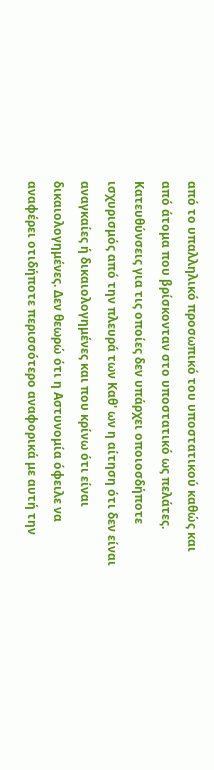από το υπαλληλικό προσωπικό του υποστατικού καθώς και από άτομα που βρίσκονταν στο υποστατικό ως πελάτες. Κατευθύνσεις για τις οποίες δεν υπάρχει οποιοσδήποτε ισχυρισμός από την πλευρά των Καθ' ων η αίτηση ότι δεν είναι αναγκαίες ή δικαιολογημένες και που κρίνω ότι είναι δικαιολογημένες. Δεν θεωρώ ότι η Αστυνομία όφειλε να αναφέρει οτιδήποτε περισσότερο αναφορικά με αυτή την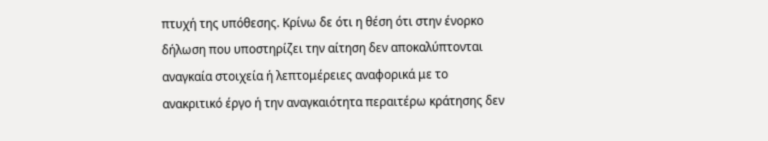πτυχή της υπόθεσης. Κρίνω δε ότι η θέση ότι στην ένορκο δήλωση που υποστηρίζει την αίτηση δεν αποκαλύπτονται αναγκαία στοιχεία ή λεπτομέρειες αναφορικά με το ανακριτικό έργο ή την αναγκαιότητα περαιτέρω κράτησης δεν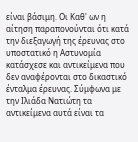είναι βάσιμη. Οι Καθ' ων η αίτηση παραπονούνται ότι κατά την διεξαγωγή της έρευνας στο υποστατικό η Αστυνομία κατάσχεσε και αντικείμενα που δεν αναφέρονται στο δικαστικό ένταλμα έρευνας. Σύμφωνα με την Ιλιάδα Νατιώτη τα αντικείμενα αυτά είναι τα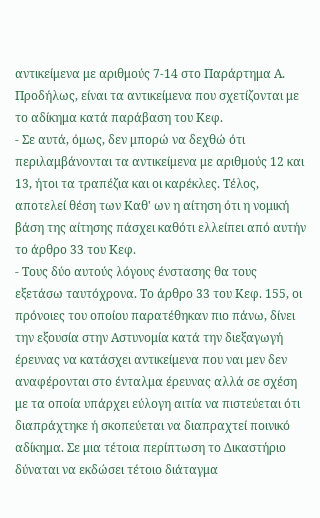αντικείμενα με αριθμούς 7-14 στο Παράρτημα Α. Προδήλως, είναι τα αντικείμενα που σχετίζονται με το αδίκημα κατά παράβαση του Κεφ.
- Σε αυτά, όμως, δεν μπορώ να δεχθώ ότι περιλαμβάνονται τα αντικείμενα με αριθμούς 12 και 13, ήτοι τα τραπέζια και οι καρέκλες. Τέλος, αποτελεί θέση των Καθ' ων η αίτηση ότι η νομική βάση της αίτησης πάσχει καθότι ελλείπει από αυτήν το άρθρο 33 του Κεφ.
- Τους δύο αυτούς λόγους ένστασης θα τους εξετάσω ταυτόχρονα. Το άρθρο 33 του Κεφ. 155, οι πρόνοιες του οποίου παρατέθηκαν πιο πάνω, δίνει την εξουσία στην Αστυνομία κατά την διεξαγωγή έρευνας να κατάσχει αντικείμενα που ναι μεν δεν αναφέρονται στο ένταλμα έρευνας αλλά σε σχέση με τα οποία υπάρχει εύλογη αιτία να πιστεύεται ότι διαπράχτηκε ή σκοπεύεται να διαπραχτεί ποινικό αδίκημα. Σε μια τέτοια περίπτωση το Δικαστήριο δύναται να εκδώσει τέτοιο διάταγμα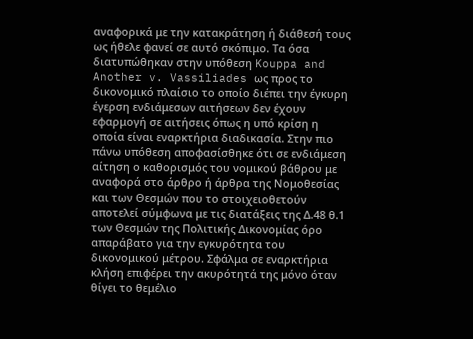αναφορικά με την κατακράτηση ή διάθεσή τους ως ήθελε φανεί σε αυτό σκόπιμο. Τα όσα διατυπώθηκαν στην υπόθεση Kouppa and Another v. Vassiliades ως προς το δικονομικό πλαίσιο το οποίο διέπει την έγκυρη έγερση ενδιάμεσων αιτήσεων δεν έχουν εφαρμογή σε αιτήσεις όπως η υπό κρίση η οποία είναι εναρκτήρια διαδικασία. Στην πιο πάνω υπόθεση αποφασίσθηκε ότι σε ενδιάμεση αίτηση ο καθορισμός του νομικού βάθρου με αναφορά στο άρθρο ή άρθρα της Νομοθεσίας και των Θεσμών που το στοιχειοθετούν αποτελεί σύμφωνα με τις διατάξεις της Δ.48 θ.1 των Θεσμών της Πολιτικής Δικονομίας όρο απαράβατο για την εγκυρότητα του δικονομικού μέτρου. Σφάλμα σε εναρκτήρια κλήση επιφέρει την ακυρότητά της μόνο όταν θίγει το θεμέλιο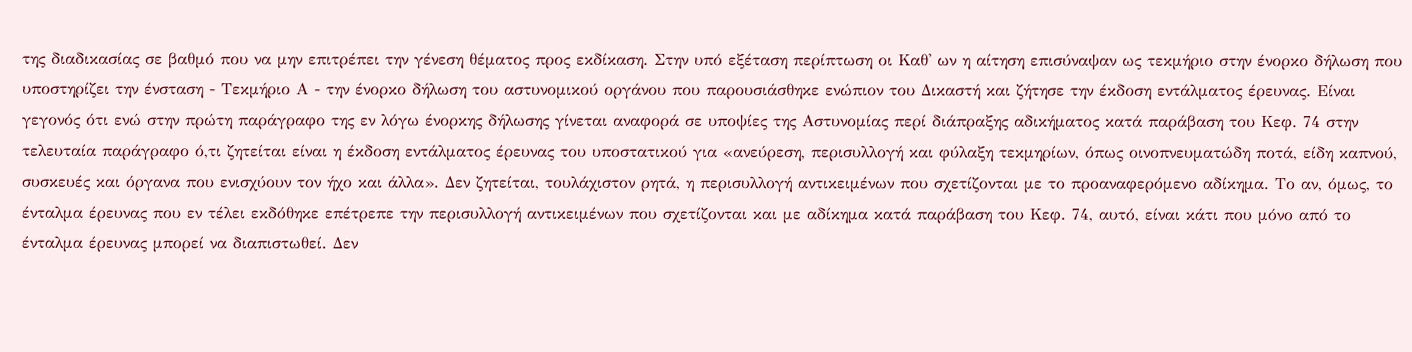της διαδικασίας σε βαθμό που να μην επιτρέπει την γένεση θέματος προς εκδίκαση. Στην υπό εξέταση περίπτωση οι Καθ' ων η αίτηση επισύναψαν ως τεκμήριο στην ένορκο δήλωση που υποστηρίζει την ένσταση - Τεκμήριο Α - την ένορκο δήλωση του αστυνομικού οργάνου που παρουσιάσθηκε ενώπιον του Δικαστή και ζήτησε την έκδοση εντάλματος έρευνας. Είναι γεγονός ότι ενώ στην πρώτη παράγραφο της εν λόγω ένορκης δήλωσης γίνεται αναφορά σε υποψίες της Αστυνομίας περί διάπραξης αδικήματος κατά παράβαση του Κεφ. 74 στην τελευταία παράγραφο ό,τι ζητείται είναι η έκδοση εντάλματος έρευνας του υποστατικού για «ανεύρεση, περισυλλογή και φύλαξη τεκμηρίων, όπως οινοπνευματώδη ποτά, είδη καπνού, συσκευές και όργανα που ενισχύουν τον ήχο και άλλα». Δεν ζητείται, τουλάχιστον ρητά, η περισυλλογή αντικειμένων που σχετίζονται με το προαναφερόμενο αδίκημα. Το αν, όμως, το ένταλμα έρευνας που εν τέλει εκδόθηκε επέτρεπε την περισυλλογή αντικειμένων που σχετίζονται και με αδίκημα κατά παράβαση του Κεφ. 74, αυτό, είναι κάτι που μόνο από το ένταλμα έρευνας μπορεί να διαπιστωθεί. Δεν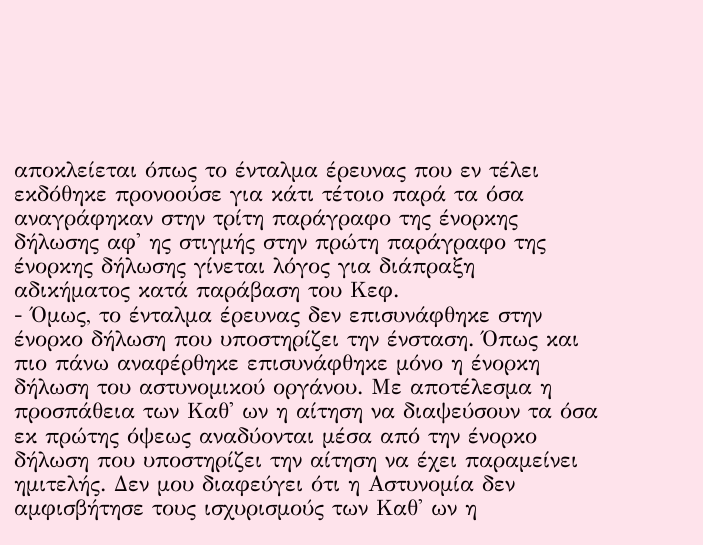αποκλείεται όπως το ένταλμα έρευνας που εν τέλει εκδόθηκε προνοούσε για κάτι τέτοιο παρά τα όσα αναγράφηκαν στην τρίτη παράγραφο της ένορκης δήλωσης αφ' ης στιγμής στην πρώτη παράγραφο της ένορκης δήλωσης γίνεται λόγος για διάπραξη αδικήματος κατά παράβαση του Κεφ.
- Όμως, το ένταλμα έρευνας δεν επισυνάφθηκε στην ένορκο δήλωση που υποστηρίζει την ένσταση. Όπως και πιο πάνω αναφέρθηκε επισυνάφθηκε μόνο η ένορκη δήλωση του αστυνομικού οργάνου. Με αποτέλεσμα η προσπάθεια των Καθ' ων η αίτηση να διαψεύσουν τα όσα εκ πρώτης όψεως αναδύονται μέσα από την ένορκο δήλωση που υποστηρίζει την αίτηση να έχει παραμείνει ημιτελής. Δεν μου διαφεύγει ότι η Αστυνομία δεν αμφισβήτησε τους ισχυρισμούς των Καθ' ων η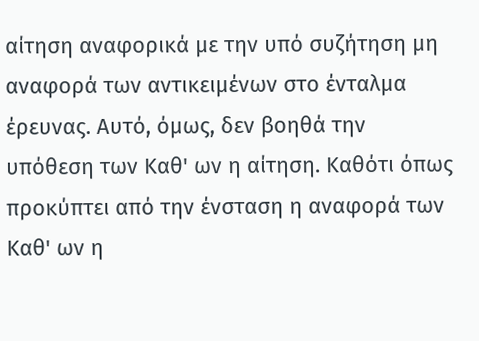αίτηση αναφορικά με την υπό συζήτηση μη αναφορά των αντικειμένων στο ένταλμα έρευνας. Αυτό, όμως, δεν βοηθά την υπόθεση των Καθ' ων η αίτηση. Καθότι όπως προκύπτει από την ένσταση η αναφορά των Καθ' ων η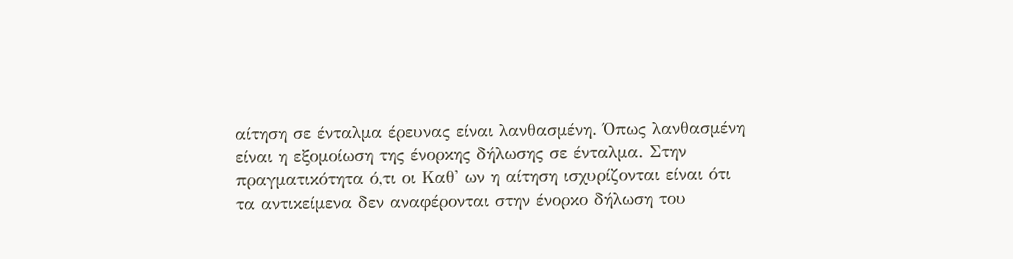αίτηση σε ένταλμα έρευνας είναι λανθασμένη. Όπως λανθασμένη είναι η εξομοίωση της ένορκης δήλωσης σε ένταλμα. Στην πραγματικότητα ό,τι οι Καθ' ων η αίτηση ισχυρίζονται είναι ότι τα αντικείμενα δεν αναφέρονται στην ένορκο δήλωση του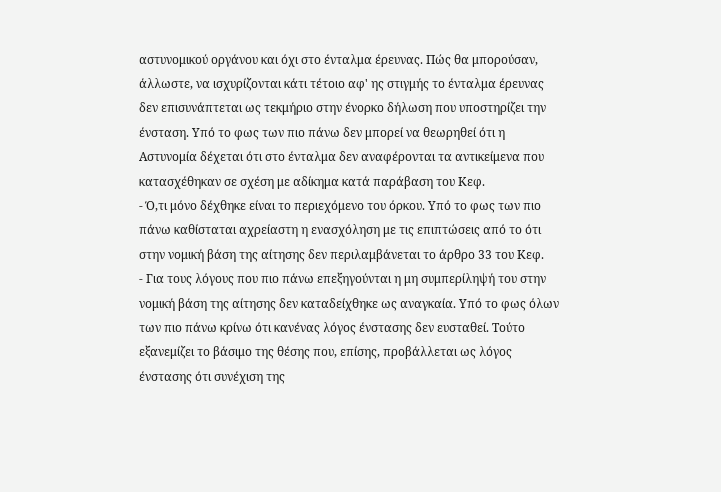αστυνομικού οργάνου και όχι στο ένταλμα έρευνας. Πώς θα μπορούσαν, άλλωστε, να ισχυρίζονται κάτι τέτοιο αφ' ης στιγμής το ένταλμα έρευνας δεν επισυνάπτεται ως τεκμήριο στην ένορκο δήλωση που υποστηρίζει την ένσταση. Υπό το φως των πιο πάνω δεν μπορεί να θεωρηθεί ότι η Αστυνομία δέχεται ότι στο ένταλμα δεν αναφέρονται τα αντικείμενα που κατασχέθηκαν σε σχέση με αδίκημα κατά παράβαση του Κεφ.
- Ό,τι μόνο δέχθηκε είναι το περιεχόμενο του όρκου. Υπό το φως των πιο πάνω καθίσταται αχρείαστη η ενασχόληση με τις επιπτώσεις από το ότι στην νομική βάση της αίτησης δεν περιλαμβάνεται το άρθρο 33 του Κεφ.
- Για τους λόγους που πιο πάνω επεξηγούνται η μη συμπερίληψή του στην νομική βάση της αίτησης δεν καταδείχθηκε ως αναγκαία. Υπό το φως όλων των πιο πάνω κρίνω ότι κανένας λόγος ένστασης δεν ευσταθεί. Τούτο εξανεμίζει το βάσιμο της θέσης που, επίσης, προβάλλεται ως λόγος ένστασης ότι συνέχιση της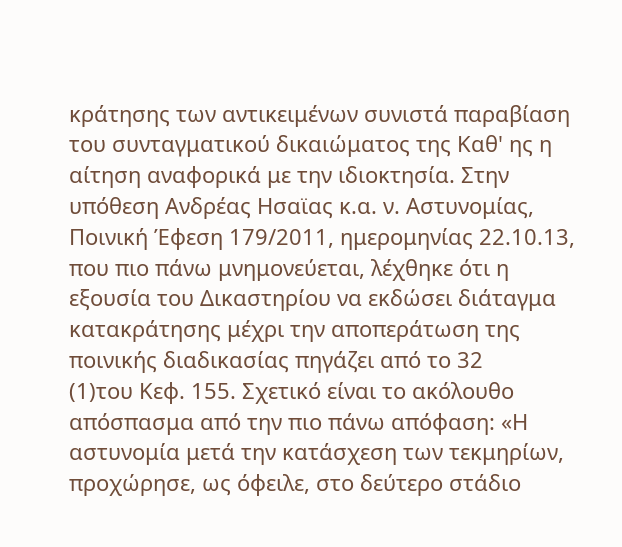κράτησης των αντικειμένων συνιστά παραβίαση του συνταγματικού δικαιώματος της Καθ' ης η αίτηση αναφορικά με την ιδιοκτησία. Στην υπόθεση Ανδρέας Ησαϊας κ.α. ν. Αστυνομίας, Ποινική Έφεση 179/2011, ημερομηνίας 22.10.13, που πιο πάνω μνημονεύεται, λέχθηκε ότι η εξουσία του Δικαστηρίου να εκδώσει διάταγμα κατακράτησης μέχρι την αποπεράτωση της ποινικής διαδικασίας πηγάζει από το 32
(1)του Κεφ. 155. Σχετικό είναι το ακόλουθο απόσπασμα από την πιο πάνω απόφαση: «Η αστυνομία μετά την κατάσχεση των τεκμηρίων, προχώρησε, ως όφειλε, στο δεύτερο στάδιο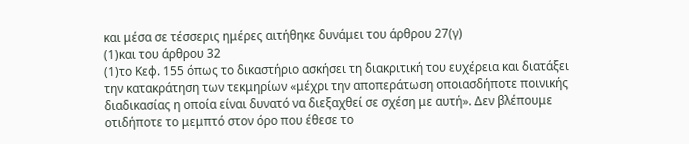και μέσα σε τέσσερις ημέρες αιτήθηκε δυνάμει του άρθρου 27(γ)
(1)και του άρθρου 32
(1)το Κεφ. 155 όπως το δικαστήριο ασκήσει τη διακριτική του ευχέρεια και διατάξει την κατακράτηση των τεκμηρίων «μέχρι την αποπεράτωση οποιασδήποτε ποινικής διαδικασίας η οποία είναι δυνατό να διεξαχθεί σε σχέση με αυτή». Δεν βλέπουμε οτιδήποτε το μεμπτό στον όρο που έθεσε το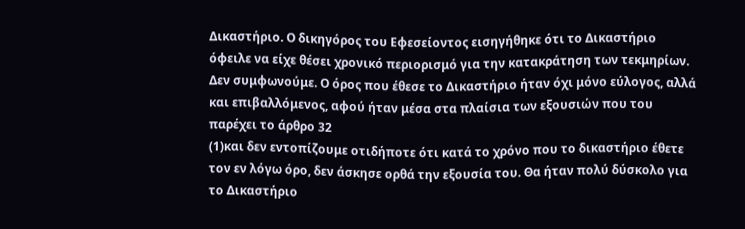Δικαστήριο. Ο δικηγόρος του Εφεσείοντος εισηγήθηκε ότι το Δικαστήριο όφειλε να είχε θέσει χρονικό περιορισμό για την κατακράτηση των τεκμηρίων. Δεν συμφωνούμε. Ο όρος που έθεσε το Δικαστήριο ήταν όχι μόνο εύλογος, αλλά και επιβαλλόμενος, αφού ήταν μέσα στα πλαίσια των εξουσιών που του παρέχει το άρθρο 32
(1)και δεν εντοπίζουμε οτιδήποτε ότι κατά το χρόνο που το δικαστήριο έθετε τον εν λόγω όρο, δεν άσκησε ορθά την εξουσία του. Θα ήταν πολύ δύσκολο για το Δικαστήριο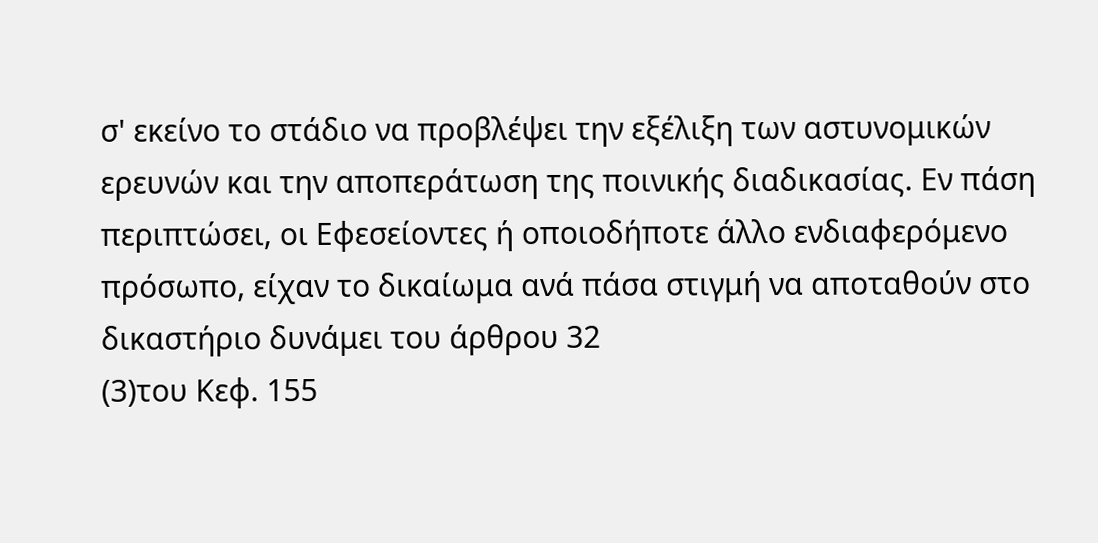σ' εκείνο το στάδιο να προβλέψει την εξέλιξη των αστυνομικών ερευνών και την αποπεράτωση της ποινικής διαδικασίας. Εν πάση περιπτώσει, οι Εφεσείοντες ή οποιοδήποτε άλλο ενδιαφερόμενο πρόσωπο, είχαν το δικαίωμα ανά πάσα στιγμή να αποταθούν στο δικαστήριο δυνάμει του άρθρου 32
(3)του Κεφ. 155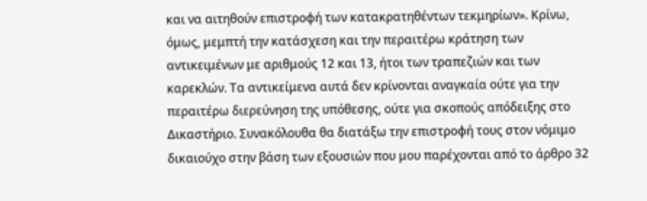και να αιτηθούν επιστροφή των κατακρατηθέντων τεκμηρίων». Κρίνω, όμως, μεμπτή την κατάσχεση και την περαιτέρω κράτηση των αντικειμένων με αριθμούς 12 και 13, ήτοι των τραπεζιών και των καρεκλών. Τα αντικείμενα αυτά δεν κρίνονται αναγκαία ούτε για την περαιτέρω διερεύνηση της υπόθεσης, ούτε για σκοπούς απόδειξης στο Δικαστήριο. Συνακόλουθα θα διατάξω την επιστροφή τους στον νόμιμο δικαιούχο στην βάση των εξουσιών που μου παρέχονται από το άρθρο 32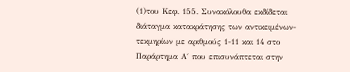(1)του Κεφ. 155. Συνακόλουθα εκδίδεται διάταγμα κατακράτησης των αντικειμένων-τεκμηρίων με αριθμούς 1-11 και 14 στο Παράρτημα Α΄ που επισυνάπτεται στην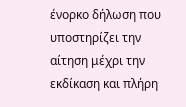ένορκο δήλωση που υποστηρίζει την αίτηση μέχρι την εκδίκαση και πλήρη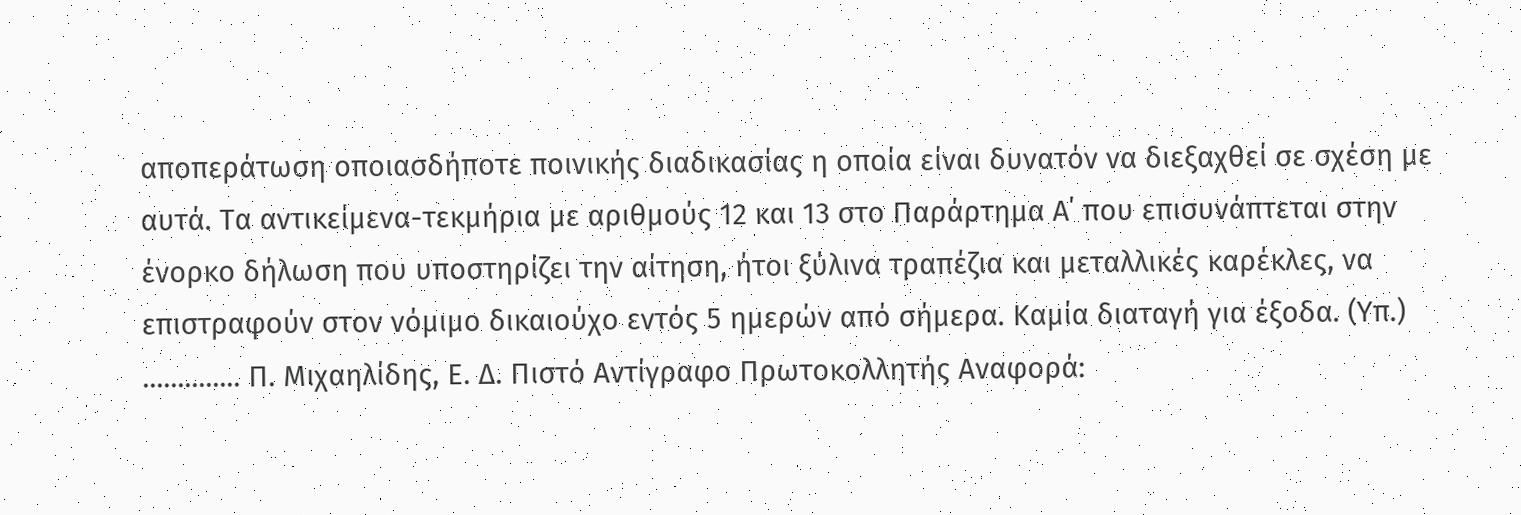αποπεράτωση οποιασδήποτε ποινικής διαδικασίας η οποία είναι δυνατόν να διεξαχθεί σε σχέση με αυτά. Τα αντικείμενα-τεκμήρια με αριθμούς 12 και 13 στο Παράρτημα Α΄ που επισυνάπτεται στην ένορκο δήλωση που υποστηρίζει την αίτηση, ήτοι ξύλινα τραπέζια και μεταλλικές καρέκλες, να επιστραφούν στον νόμιμο δικαιούχο εντός 5 ημερών από σήμερα. Καμία διαταγή για έξοδα. (Υπ.) .............. Π. Μιχαηλίδης, Ε. Δ. Πιστό Αντίγραφο Πρωτοκολλητής Αναφορά: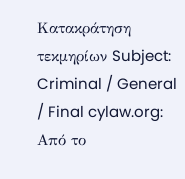Κατακράτηση τεκμηρίων Subject: Criminal / General / Final cylaw.org: Από το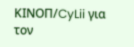ΚΙΝOΠ/CyLii για τον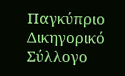Παγκύπριο Δικηγορικό Σύλλογο